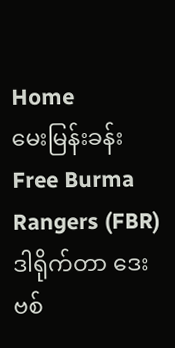Home
မေးမြန်းခန်း
Free Burma Rangers (FBR) ဒါရိုက်တာ ဒေးဗစ်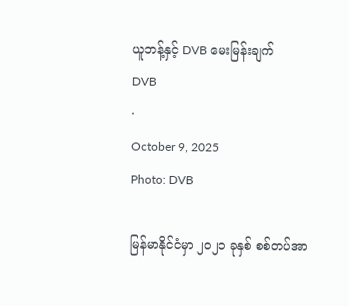ယူဘန့်နှင့် DVB မေးမြန်းချက်
DVB
·
October 9, 2025
Photo: DVB

မြန်မာနိုင်ငံမှာ ၂၀၂၁ ခုနှစ် စစ်တပ်အာ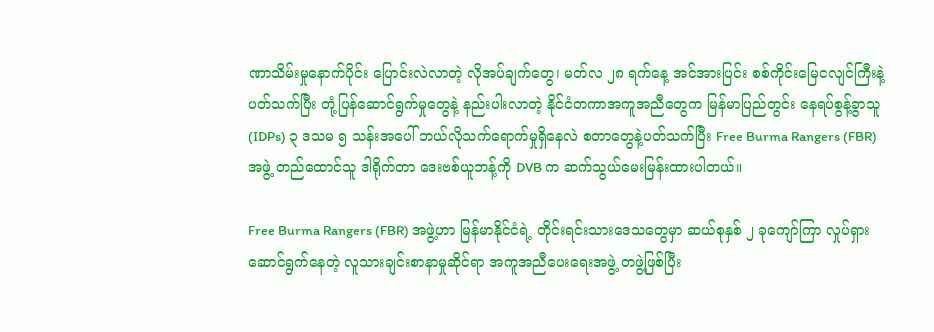ဏာသိမ်းမှုနောက်ပိုင်း ပြောင်းလဲလာတဲ့ လိုအပ်ချက်တွေ၊ မတ်လ ၂၈ ရက်နေ့ အင်အားပြင်း စစ်ကိုင်းမြေငလျင်ကြီးနဲ့ ပတ်သက်ပြီး တုံ့ပြန်ဆောင်ရွက်မှုတွေနဲ့ နည်းပါးလာတဲ့ နိုင်ငံတကာအကူအညီတွေက မြန်မာပြည်တွင်း နေရပ်စွန့်ခွာသူ (IDPs) ၃ ဒသမ ၅ သန်းအပေါ် ဘယ်လိုသက်ရောက်မှုရှိနေလဲ စတာတွေနဲ့ပတ်သက်ပြီး Free Burma Rangers (FBR) အဖွဲ့ တည်ထောင်သူ ဒါရိုက်တာ ဒေးဗစ်ယူဘန့်ကို DVB က ဆက်သွယ်မေးမြန်းထားပါတယ်။

Free Burma Rangers (FBR) အဖွဲ့ဟာ မြန်မာနိုင်ငံရဲ့ တိုင်းရင်းသားဒေသတွေမှာ ဆယ်စုနှစ် ၂ ခုကျော်ကြာ လှုပ်ရှားဆောင်ရွက်နေတဲ့ လူသားချင်းစာနာမှုဆိုင်ရာ အကူအညီပေးရေးအဖွဲ့ တဖွဲ့ဖြစ်ပြီး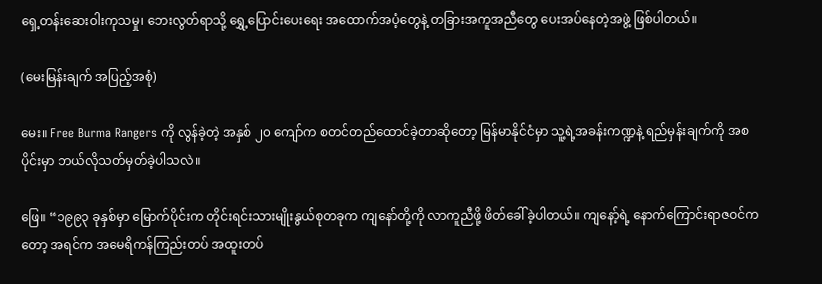ရှေ့တန်းဆေးဝါးကုသမှု၊ ဘေးလွတ်ရာသို့ ရွှေ့ပြောင်းပေးရေး အထောက်အပံ့တွေနဲ့ တခြားအကူအညီတွေ ပေးအပ်နေတဲ့အဖွဲ့ ဖြစ်ပါတယ်။

(မေးမြန်းချက် အပြည့်အစုံ)

မေး။ Free Burma Rangers ကို လွန်ခဲ့တဲ့ အနှစ် ၂၀ ကျော်က စတင်တည်ထောင်ခဲ့တာဆိုတော့ မြန်မာနိုင်ငံမှာ သူ့ရဲ့အခန်းကဏ္ဍနဲ့ ရည်မှန်းချက်ကို အစပိုင်းမှာ ဘယ်လိုသတ်မှတ်ခဲ့ပါသလဲ။

ဖြေ။ “၁၉၉၃ ခုနှစ်မှာ မြောက်ပိုင်းက တိုင်းရင်းသားမျိုးနွယ်စုတခုက ကျနော်တို့ကို လာကူညီဖို့ ဖိတ်ခေါ်ခဲ့ပါတယ်။ ကျနော့်ရဲ့ နောက်ကြောင်းရာဇဝင်ကတော့ အရင်က အမေရိကန်ကြည်းတပ် အထူးတပ်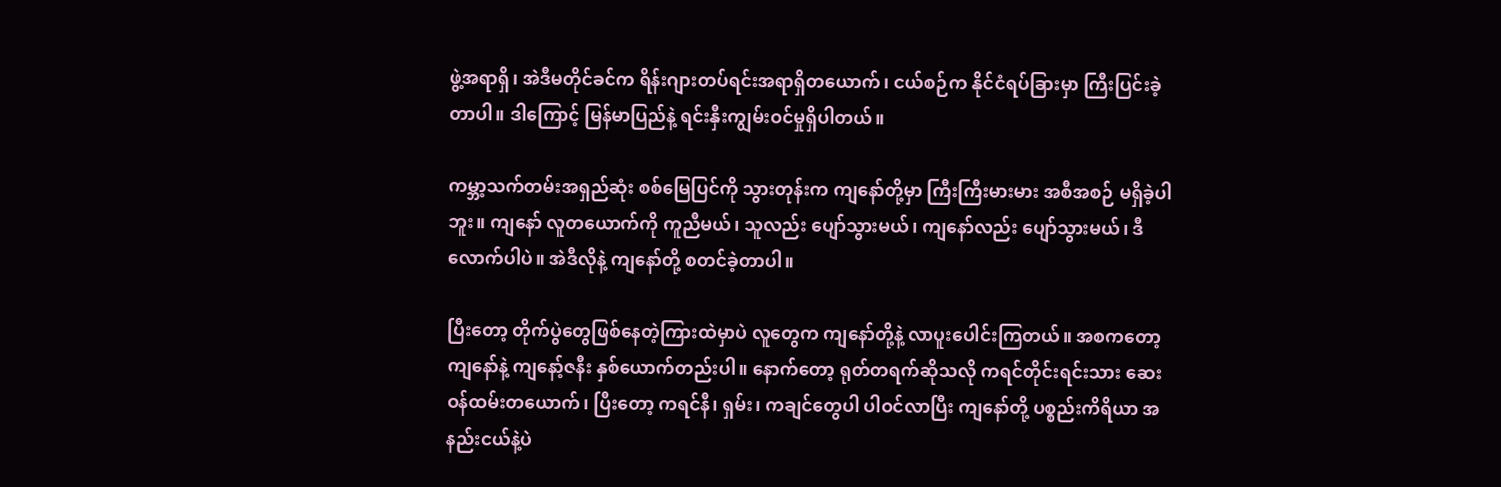ဖွဲ့အရာရှိ၊ အဲဒီမတိုင်ခင်က ရိန်းဂျားတပ်ရင်းအရာရှိတယောက်၊ ငယ်စဉ်က နိုင်ငံရပ်ခြားမှာ ကြီးပြင်းခဲ့တာပါ။ ဒါကြောင့် မြန်မာပြည်နဲ့ ရင်းနှီးကျွမ်းဝင်မှုရှိပါတယ်။

ကမ္ဘာ့သက်တမ်းအရှည်ဆုံး စစ်မြေပြင်ကို သွားတုန်းက ကျနော်တို့မှာ ကြီးကြီးမားမား အစီအစဉ် မရှိခဲ့ပါဘူး။ ကျနော် လူတယောက်ကို ကူညီမယ်၊ သူလည်း ပျော်သွားမယ်၊ ကျနော်လည်း ပျော်သွားမယ်၊ ဒီလောက်ပါပဲ။ အဲဒီလိုနဲ့ ကျနော်တို့ စတင်ခဲ့တာပါ။

ပြီးတော့ တိုက်ပွဲတွေဖြစ်နေတဲ့ကြားထဲမှာပဲ လူတွေက ကျနော်တို့နဲ့ လာပူးပေါင်းကြတယ်။ အစကတော့ ကျနော်နဲ့ ကျနော့်ဇနီး နှစ်ယောက်တည်းပါ။ နောက်တော့ ရုတ်တရက်ဆိုသလို ကရင်တိုင်းရင်းသား ဆေးဝန်ထမ်းတယောက်၊ ပြီးတော့ ကရင်နီ၊ ရှမ်း၊ ကချင်တွေပါ ပါဝင်လာပြီး ကျနော်တို့ ပစ္စည်းကိရိယာ အနည်းငယ်နဲ့ပဲ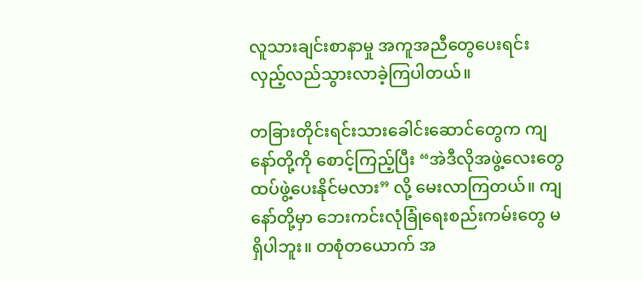လူသားချင်းစာနာမှု အကူအညီတွေပေးရင်း လှည့်လည်သွားလာခဲ့ကြပါတယ်။

တခြားတိုင်းရင်းသားခေါင်းဆောင်တွေက ကျနော်တို့ကို စောင့်ကြည့်ပြီး “အဲဒီလိုအဖွဲ့လေးတွေ ထပ်ဖွဲ့ပေးနိုင်မလား” လို့ မေးလာကြတယ်။ ကျနော်တို့မှာ ဘေးကင်းလုံခြုံရေးစည်းကမ်းတွေ မရှိပါဘူး။ တစုံတယောက် အ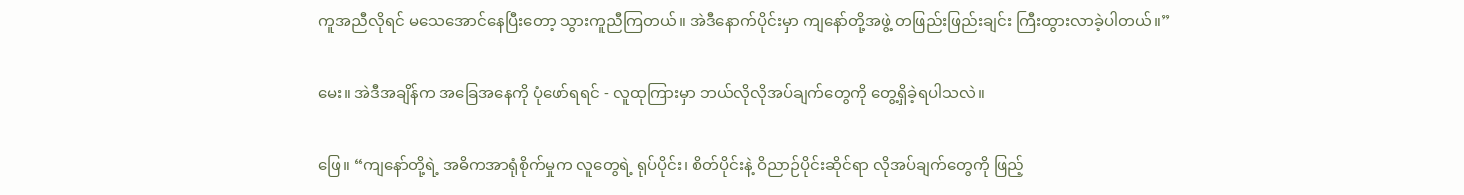ကူအညီလိုရင် မသေအောင်နေပြီးတော့ သွားကူညီကြတယ်။ အဲဒီနောက်ပိုင်းမှာ ကျနော်တို့အဖွဲ့ တဖြည်းဖြည်းချင်း ကြီးထွားလာခဲ့ပါတယ်။”

မေး။ အဲဒီအချိန်က အခြေအနေကို ပုံဖော်ရရင် - လူထုကြားမှာ ဘယ်လိုလိုအပ်ချက်တွေကို တွေ့ရှိခဲ့ရပါသလဲ။

ဖြေ။ “ကျနော်တို့ရဲ့ အဓိကအာရုံစိုက်မှုက လူတွေရဲ့ ရုပ်ပိုင်း၊ စိတ်ပိုင်းနဲ့ ဝိညာဉ်ပိုင်းဆိုင်ရာ လိုအပ်ချက်တွေကို ဖြည့်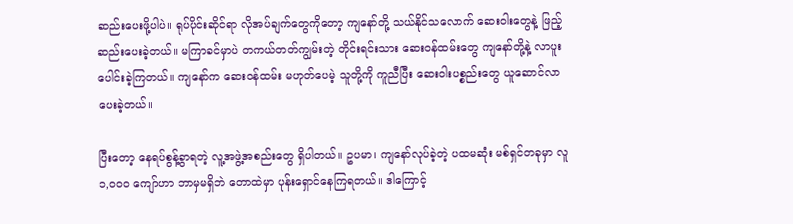ဆည်းပေးဖို့ပါပဲ။ ရုပ်ပိုင်းဆိုင်ရာ လိုအပ်ချက်တွေကိုတော့ ကျနော်တို့ သယ်နိုင်သလောက် ဆေးဝါးတွေနဲ့ ဖြည့်ဆည်းပေးခဲ့တယ်။ မကြာခင်မှာပဲ တကယ်တတ်ကျွမ်းတဲ့ တိုင်းရင်းသား ဆေးဝန်ထမ်းတွေ ကျနော်တို့နဲ့ လာပူးပေါင်းခဲ့ကြတယ်။ ကျနော်က ဆေးဝန်ထမ်း မဟုတ်ပေမဲ့ သူတို့ကို ကူညီပြီး ဆေးဝါးပစ္စည်းတွေ ယူဆောင်လာပေးခဲ့တယ်။

ပြီးတော့ နေရပ်စွန့်ခွာရတဲ့ လူ့အဖွဲ့အစည်းတွေ ရှိပါတယ်။ ဥပမာ၊ ကျနော်လုပ်ခဲ့တဲ့ ပထမဆုံး မစ်ရှင်တခုမှာ လူ ၁,၀၀၀ ကျော်ဟာ ဘာမှမရှိဘဲ တောထဲမှာ ပုန်းရှောင်နေကြရတယ်။ ဒါကြောင့်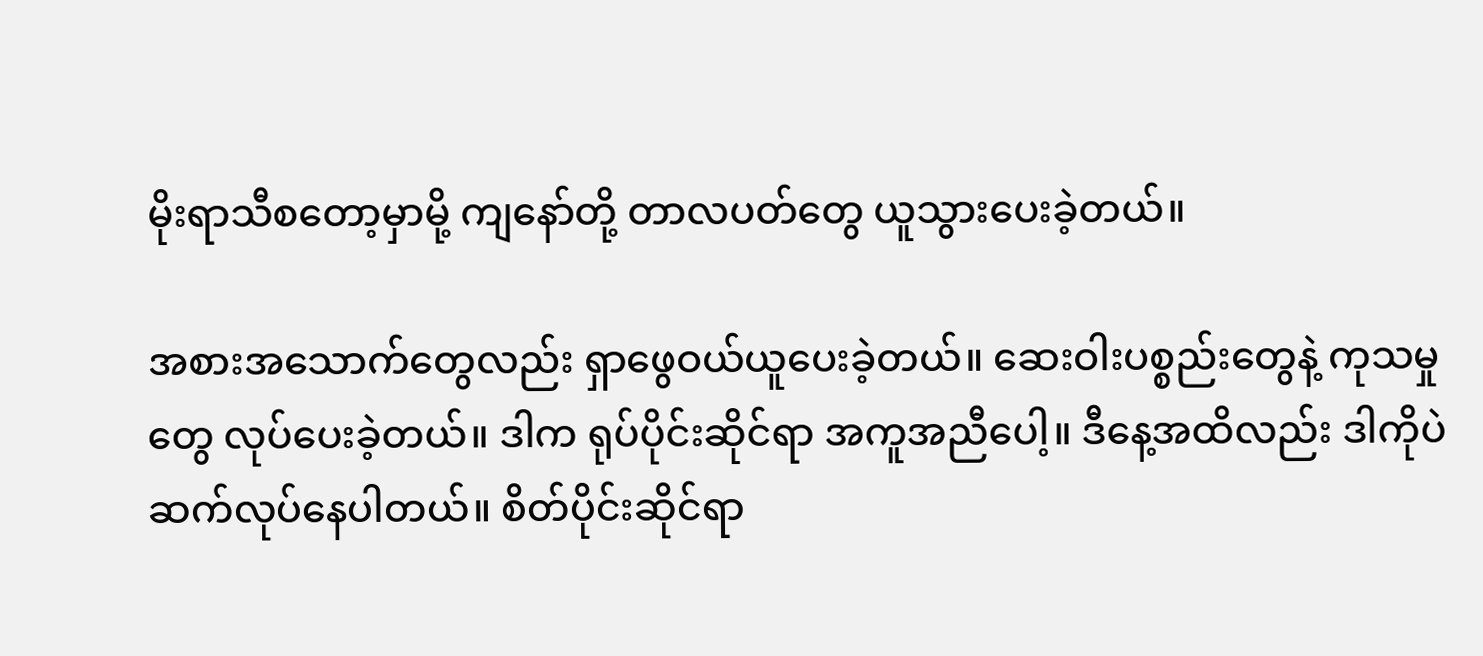မိုးရာသီစတော့မှာမို့ ကျနော်တို့ တာလပတ်တွေ ယူသွားပေးခဲ့တယ်။

အစားအသောက်တွေလည်း ရှာဖွေဝယ်ယူပေးခဲ့တယ်။ ဆေးဝါးပစ္စည်းတွေနဲ့ ကုသမှုတွေ လုပ်ပေးခဲ့တယ်။ ဒါက ရုပ်ပိုင်းဆိုင်ရာ အကူအညီပေါ့။ ဒီနေ့အထိလည်း ဒါကိုပဲ ဆက်လုပ်နေပါတယ်။ စိတ်ပိုင်းဆိုင်ရာ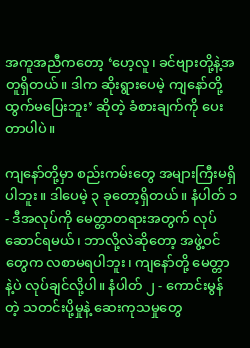အကူအညီကတော့ ‘ဟေ့လူ၊ ခင်ဗျားတို့နဲ့အတူရှိတယ်။ ဒါက ဆိုးရွားပေမဲ့ ကျနော်တို့ ထွက်မပြေးဘူး’ ဆိုတဲ့ ခံစားချက်ကို ပေးတာပါပဲ။

ကျနော်တို့မှာ စည်းကမ်းတွေ အများကြီးမရှိပါဘူး။ ဒါပေမဲ့ ၃ ခုတော့ရှိတယ်။ နံပါတ် ၁ - ဒီအလုပ်ကို မေတ္တာတရားအတွက် လုပ်ဆောင်ရမယ်၊ ဘာလို့လဲဆိုတော့ အဖွဲ့ဝင်တွေက လစာမရပါဘူး၊ ကျနော်တို့ မေတ္တာနဲ့ပဲ လုပ်ချင်လို့ပါ။ နံပါတ် ၂ - ကောင်းမွန်တဲ့ သတင်းပို့မှုနဲ့ ဆေးကုသမှုတွေ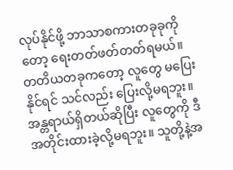လုပ်နိုင်ဖို့ ဘာသာစကားတခုခုကိုတော့ ရေးတတ်ဖတ်တတ်ရမယ်။ တတိယတခုကတော့ လူတွေ မပြေးနိုင်ရင် သင်လည်း ပြေးလို့မရဘူး။ အန္တရာယ်ရှိတယ်ဆိုပြီး လူတွေကို ဒီအတိုင်းထားခဲ့လို့မရဘူး။ သူတို့နဲ့အ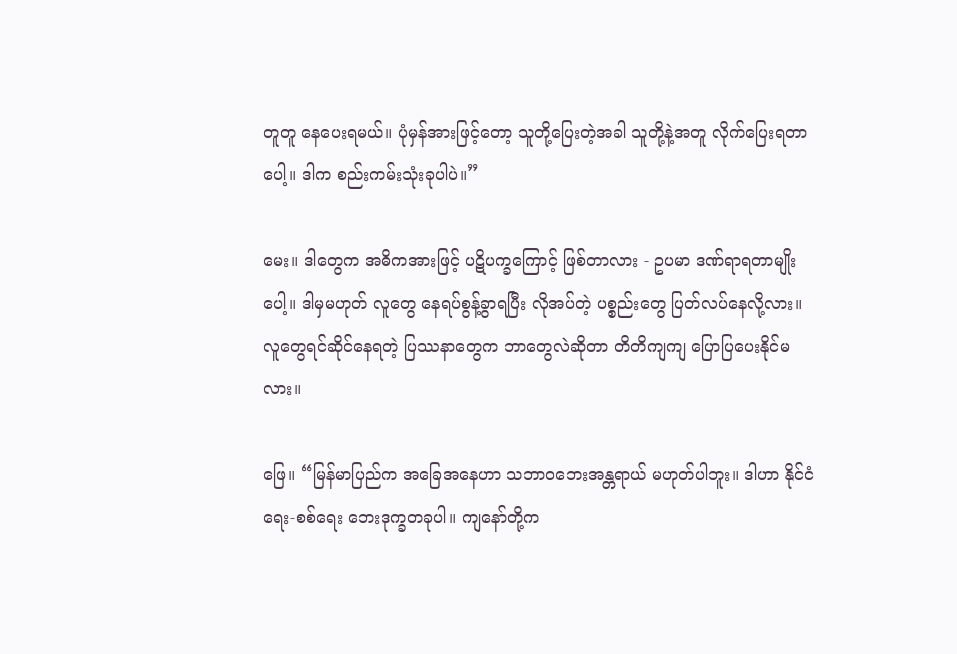တူတူ နေပေးရမယ်။ ပုံမှန်အားဖြင့်တော့ သူတို့ပြေးတဲ့အခါ သူတို့နဲ့အတူ လိုက်ပြေးရတာပေါ့။ ဒါက စည်းကမ်းသုံးခုပါပဲ။”

မေး။ ဒါတွေက အဓိကအားဖြင့် ပဋိပက္ခကြောင့် ဖြစ်တာလား - ဥပမာ ဒဏ်ရာရတာမျိုးပေါ့။ ဒါမှမဟုတ် လူတွေ နေရပ်စွန့်ခွာရပြီး လိုအပ်တဲ့ ပစ္စည်းတွေ ပြတ်လပ်နေလို့လား။ လူတွေရင်ဆိုင်နေရတဲ့ ပြဿနာတွေက ဘာတွေလဲဆိုတာ တိတိကျကျ ပြောပြပေးနိုင်မလား။

ဖြေ။ “မြန်မာပြည်က အခြေအနေဟာ သဘာဝဘေးအန္တရာယ် မဟုတ်ပါဘူး။ ဒါဟာ နိုင်ငံရေး-စစ်ရေး ဘေးဒုက္ခတခုပါ။ ကျနော်တို့က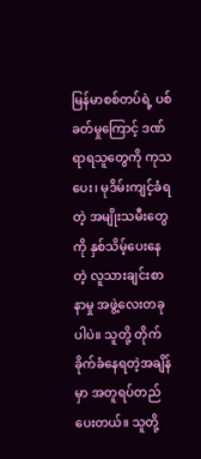မြန်မာစစ်တပ်ရဲ့ ပစ်ခတ်မှုကြောင့် ဒဏ်ရာရသူတွေကို ကုသပေး၊ မုဒိမ်းကျင့်ခံရတဲ့ အမျိုးသမီးတွေကို နှစ်သိမ့်ပေးနေတဲ့ လူသားချင်းစာနာမှု အဖွဲ့လေးတခုပါပဲ။ သူတို့ တိုက်ခိုက်ခံနေရတဲ့အချိန်မှာ အတူရပ်တည်ပေးတယ်။ သူတို့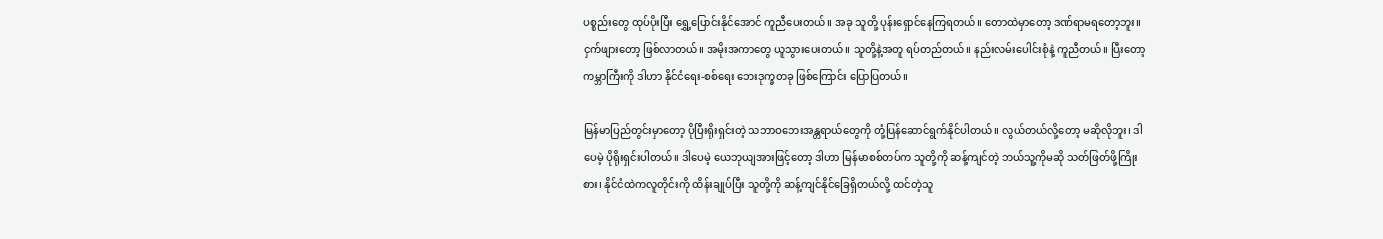ပစ္စည်းတွေ ထုပ်ပိုးပြီး ရွှေ့ပြောင်းနိုင်အောင် ကူညီပေးတယ်။ အခု သူတို့ ပုန်းရှောင်နေကြရတယ်။ တောထဲမှာတော့ ဒဏ်ရာမရတော့ဘူး။ ငှက်ဖျားတော့ ဖြစ်လာတယ်။ အမိုးအကာတွေ ယူသွားပေးတယ်။ သူတို့နဲ့အတူ ရပ်တည်တယ်။ နည်းလမ်းပေါင်းစုံနဲ့ ကူညီတယ်။ ပြီးတော့ ကမ္ဘာကြီးကို ဒါဟာ နိုင်ငံရေး-စစ်ရေး ဘေးဒုက္ခတခု ဖြစ်ကြောင်း ပြောပြတယ်။

မြန်မာပြည်တွင်းမှာတော့ ပိုပြီးရိုးရှင်းတဲ့ သဘာဝဘေးအန္တရာယ်တွေကို တုံ့ပြန်ဆောင်ရွက်နိုင်ပါတယ်။ လွယ်တယ်လို့တော့ မဆိုလိုဘူး၊ ဒါပေမဲ့ ပိုရိုးရှင်းပါတယ်။ ဒါပေမဲ့ ယေဘုယျအားဖြင့်တော့ ဒါဟာ မြန်မာစစ်တပ်က သူတို့ကို ဆန့်ကျင်တဲ့ ဘယ်သူ့ကိုမဆို သတ်ဖြတ်ဖို့ကြိုးစား၊ နိုင်ငံထဲကလူတိုင်းကို ထိန်းချုပ်ပြီး သူတို့ကို ဆန့်ကျင်နိုင်ခြေရှိတယ်လို့ ထင်တဲ့သူ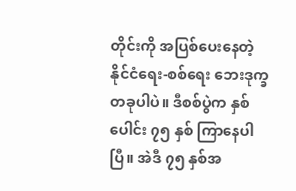တိုင်းကို အပြစ်ပေးနေတဲ့ နိုင်ငံရေး-စစ်ရေး ဘေးဒုက္ခတခုပါပဲ။ ဒီစစ်ပွဲက နှစ်ပေါင်း ၇၅ နှစ် ကြာနေပါပြီ။ အဲဒီ ၇၅ နှစ်အ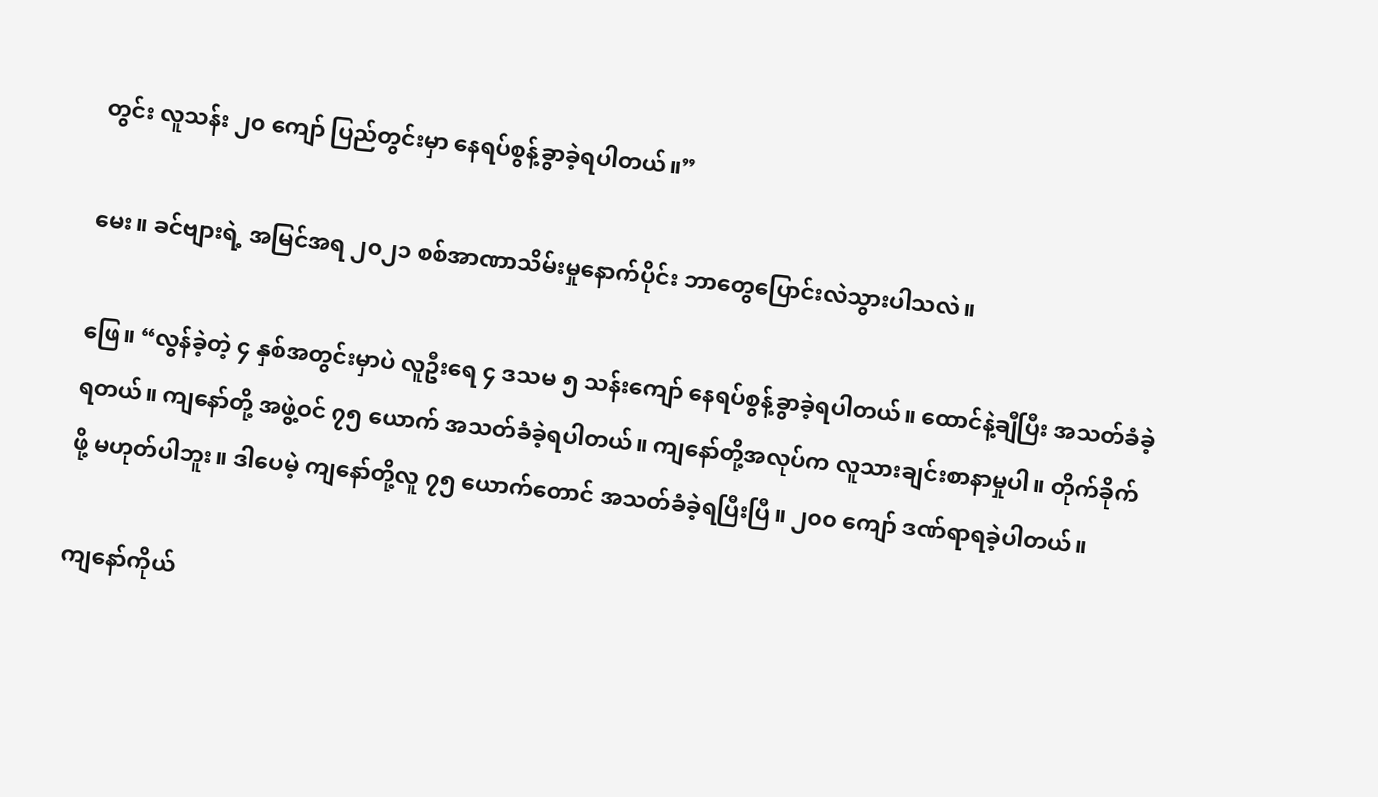တွင်း လူသန်း ၂၀ ကျော် ပြည်တွင်းမှာ နေရပ်စွန့်ခွာခဲ့ရပါတယ်။”

မေး။ ခင်ဗျားရဲ့ အမြင်အရ ၂၀၂၁ စစ်အာဏာသိမ်းမှုနောက်ပိုင်း ဘာတွေပြောင်းလဲသွားပါသလဲ။

ဖြေ။ “လွန်ခဲ့တဲ့ ၄ နှစ်အတွင်းမှာပဲ လူဦးရေ ၄ ဒသမ ၅ သန်းကျော် နေရပ်စွန့်ခွာခဲ့ရပါတယ်။ ထောင်နဲ့ချီပြီး အသတ်ခံခဲ့ရတယ်။ ကျနော်တို့ အဖွဲ့ဝင် ၇၅ ယောက် အသတ်ခံခဲ့ရပါတယ်။ ကျနော်တို့အလုပ်က လူသားချင်းစာနာမှုပါ။ တိုက်ခိုက်ဖို့ မဟုတ်ပါဘူး။ ဒါပေမဲ့ ကျနော်တို့လူ ၇၅ ယောက်တောင် အသတ်ခံခဲ့ရပြီးပြီ။ ၂၀၀ ကျော် ဒဏ်ရာရခဲ့ပါတယ်။

ကျနော်ကိုယ်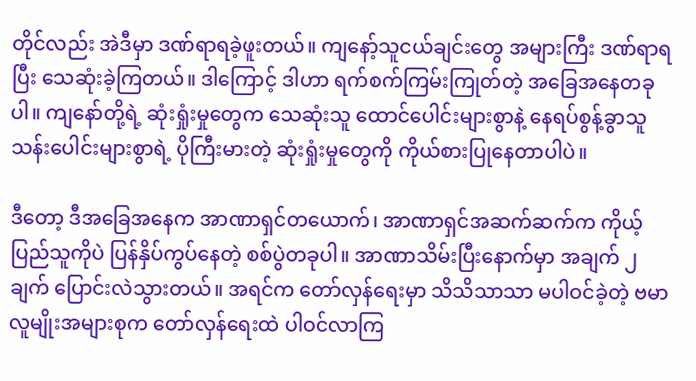တိုင်လည်း အဲဒီမှာ ဒဏ်ရာရခဲ့ဖူးတယ်။ ကျနော့်သူငယ်ချင်းတွေ အများကြီး ဒဏ်ရာရပြီး သေဆုံးခဲ့ကြတယ်။ ဒါကြောင့် ဒါဟာ ရက်စက်ကြမ်းကြုတ်တဲ့ အခြေအနေတခုပါ။ ကျနော်တို့ရဲ့ ဆုံးရှုံးမှုတွေက သေဆုံးသူ ထောင်ပေါင်းများစွာနဲ့ နေရပ်စွန့်ခွာသူ သန်းပေါင်းများစွာရဲ့ ပိုကြီးမားတဲ့ ဆုံးရှုံးမှုတွေကို ကိုယ်စားပြုနေတာပါပဲ။

ဒီတော့ ဒီအခြေအနေက အာဏာရှင်တယောက်၊ အာဏာရှင်အဆက်ဆက်က ကိုယ့်ပြည်သူကိုပဲ ပြန်နှိပ်ကွပ်နေတဲ့ စစ်ပွဲတခုပါ။ အာဏာသိမ်းပြီးနောက်မှာ အချက် ၂ ချက် ပြောင်းလဲသွားတယ်။ အရင်က တော်လှန်ရေးမှာ သိသိသာသာ မပါဝင်ခဲ့တဲ့ ဗမာလူမျိုးအများစုက တော်လှန်ရေးထဲ ပါဝင်လာကြ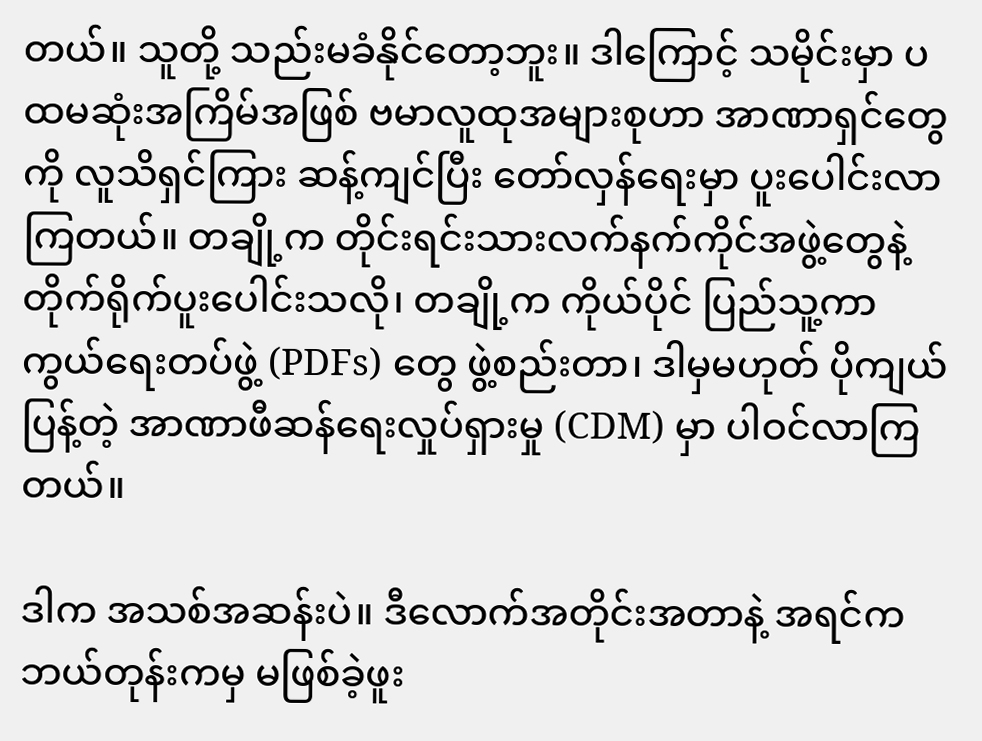တယ်။ သူတို့ သည်းမခံနိုင်တော့ဘူး။ ဒါကြောင့် သမိုင်းမှာ ပထမဆုံးအကြိမ်အဖြစ် ဗမာလူထုအများစုဟာ အာဏာရှင်တွေကို လူသိရှင်ကြား ဆန့်ကျင်ပြီး တော်လှန်ရေးမှာ ပူးပေါင်းလာကြတယ်။ တချို့က တိုင်းရင်းသားလက်နက်ကိုင်အဖွဲ့တွေနဲ့ တိုက်ရိုက်ပူးပေါင်းသလို၊ တချို့က ကိုယ်ပိုင် ပြည်သူ့ကာကွယ်ရေးတပ်ဖွဲ့ (PDFs) တွေ ဖွဲ့စည်းတာ၊ ဒါမှမဟုတ် ပိုကျယ်ပြန့်တဲ့ အာဏာဖီဆန်ရေးလှုပ်ရှားမှု (CDM) မှာ ပါဝင်လာကြတယ်။

ဒါက အသစ်အဆန်းပဲ။ ဒီလောက်အတိုင်းအတာနဲ့ အရင်က ဘယ်တုန်းကမှ မဖြစ်ခဲ့ဖူး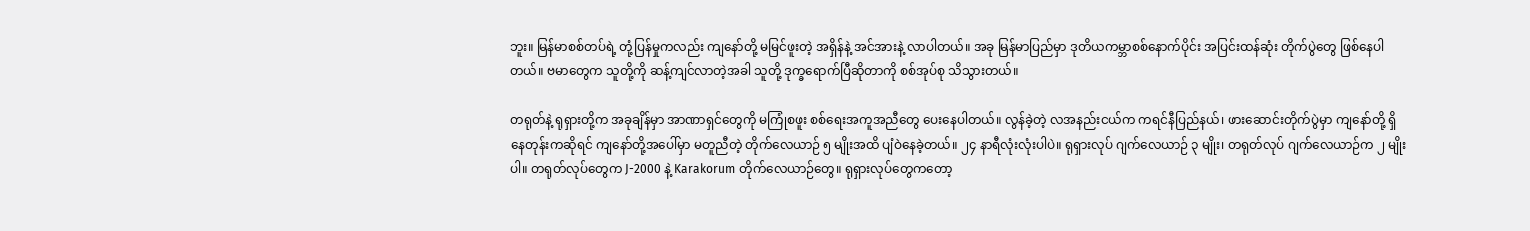ဘူး။ မြန်မာစစ်တပ်ရဲ့ တုံ့ပြန်မှုကလည်း ကျနော်တို့ မမြင်ဖူးတဲ့ အရှိန်နဲ့ အင်အားနဲ့ လာပါတယ်။ အခု မြန်မာပြည်မှာ ဒုတိယကမ္ဘာစစ်နောက်ပိုင်း အပြင်းထန်ဆုံး တိုက်ပွဲတွေ ဖြစ်နေပါတယ်။ ဗမာတွေက သူတို့ကို ဆန့်ကျင်လာတဲ့အခါ သူတို့ ဒုက္ခရောက်ပြီဆိုတာကို စစ်အုပ်စု သိသွားတယ်။

တရုတ်နဲ့ ရုရှားတို့က အခုချိန်မှာ အာဏာရှင်တွေကို မကြုံစဖူး စစ်ရေးအကူအညီတွေ ပေးနေပါတယ်။ လွန်ခဲ့တဲ့ လအနည်းငယ်က ကရင်နီပြည်နယ်၊ ဖားဆောင်းတိုက်ပွဲမှာ ကျနော်တို့ ရှိနေတုန်းကဆိုရင် ကျနော်တို့အပေါ်မှာ မတူညီတဲ့ တိုက်လေယာဉ် ၅ မျိုးအထိ ပျံဝဲနေခဲ့တယ်။ ၂၄ နာရီလုံးလုံးပါပဲ။ ရုရှားလုပ် ဂျက်လေယာဉ် ၃ မျိုး၊ တရုတ်လုပ် ဂျက်လေယာဉ်က ၂ မျိုးပါ။ တရုတ်လုပ်တွေက J-2000 နဲ့ Karakorum တိုက်လေယာဉ်တွေ။ ရုရှားလုပ်တွေကတော့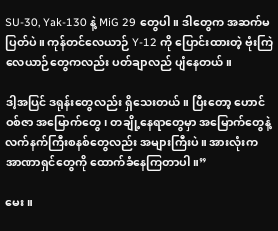SU-30, Yak-130 နဲ့ MiG 29 တွေပါ။ ဒါတွေက အဆက်မပြတ်ပဲ။ ကုန်တင်လေယာဉ် Y-12 ကို ပြောင်းထားတဲ့ ဗုံးကြဲလေယာဉ်တွေကလည်း ပတ်ချာလည် ပျံနေတယ်။

ဒါ့အပြင် ဒရုန်းတွေလည်း ရှိသေးတယ်။ ပြီးတော့ ဟောင်ဝစ်ဇာ အမြောက်တွေ၊ တချို့နေရာတွေမှာ အမြောက်တွေနဲ့ လက်နက်ကြီးစနစ်တွေလည်း အများကြီးပဲ။ အားလုံးက အာဏာရှင်တွေကို ထောက်ခံနေကြတာပါ။”

မေး။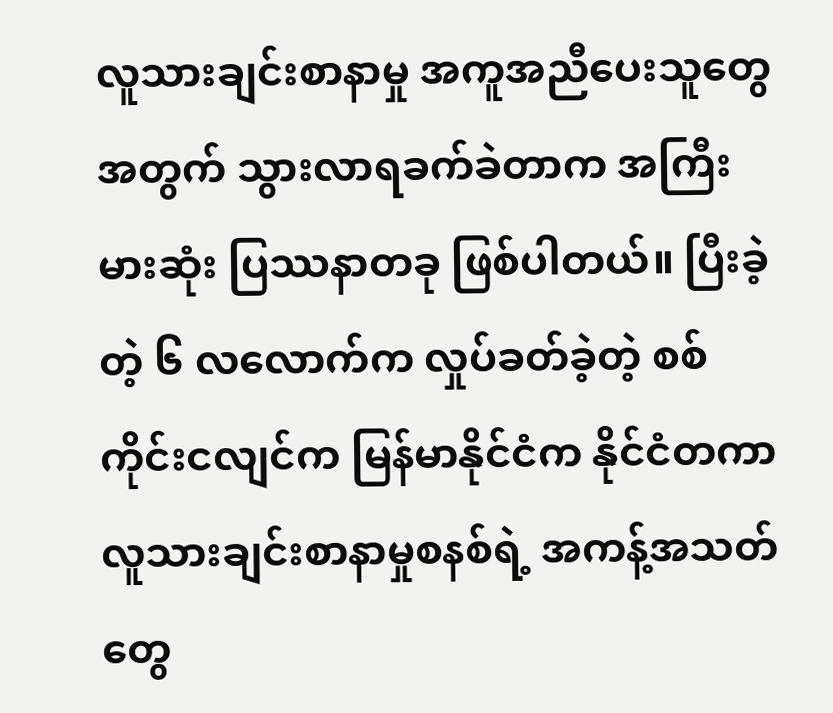လူသားချင်းစာနာမှု အကူအညီပေးသူတွေအတွက် သွားလာရခက်ခဲတာက အကြီးမားဆုံး ပြဿနာတခု ဖြစ်ပါတယ်။ ပြီးခဲ့တဲ့ ၆ လလောက်က လှုပ်ခတ်ခဲ့တဲ့ စစ်ကိုင်းငလျင်က မြန်မာနိုင်ငံက နိုင်ငံတကာ လူသားချင်းစာနာမှုစနစ်ရဲ့ အကန့်အသတ်တွေ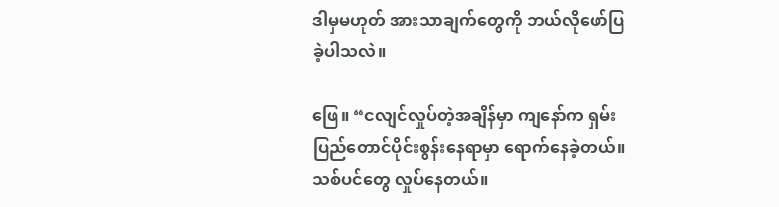ဒါမှမဟုတ် အားသာချက်တွေကို ဘယ်လိုဖော်ပြခဲ့ပါသလဲ။

ဖြေ။ “ငလျင်လှုပ်တဲ့အချိန်မှာ ကျနော်က ရှမ်းပြည်တောင်ပိုင်းစွန်းနေရာမှာ ရောက်နေခဲ့တယ်။ သစ်ပင်တွေ လှုပ်နေတယ်။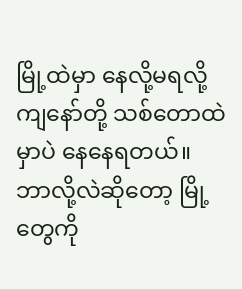မြို့ထဲမှာ နေလို့မရလို့ ကျနော်တို့ သစ်တောထဲမှာပဲ နေနေရတယ်။ ဘာလို့လဲဆိုတော့ မြို့တွေကို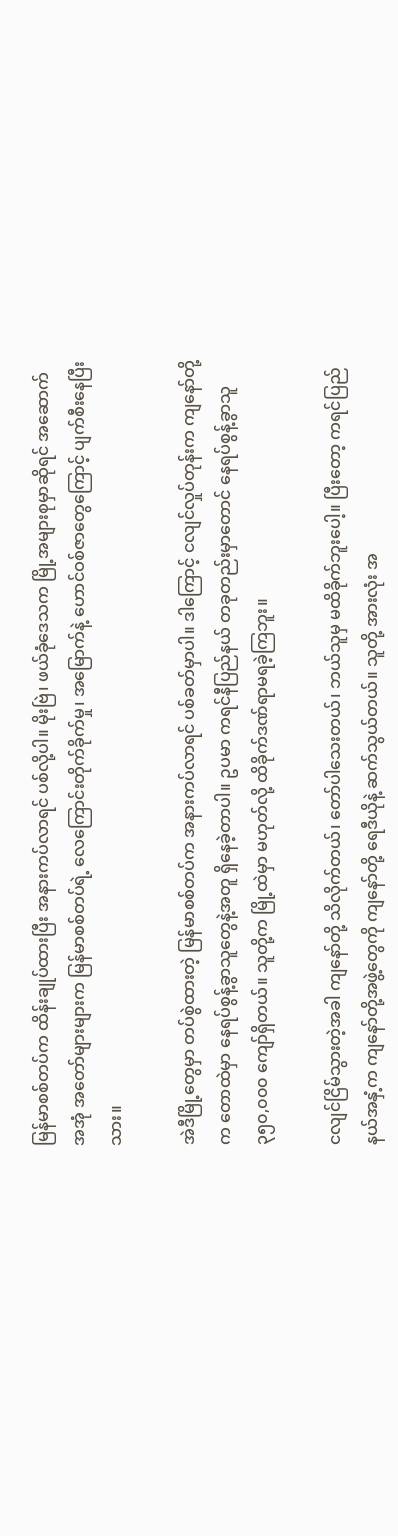မြန်မာစစ်တပ်က ထိန်းချုပ်ထားပြီး အနားကပ်လာရင် ပစ်လို့ပါ။ မိုးဗြဲ၊ ဖယ်ခုံဒေသက မြို့အများစုမှာဆိုရင် အဆောက်အအုံ အတော်များများက မြန်မာစစ်တပ်ရဲ့ လေကြောင်းတိုက်ခိုက်မှု၊ အမြောက်နဲ့ ဟောင်ဝစ်ဇာတွေကြောင့် ပျက်စီးနေပြီးသား။

အဲဒီမြို့တွေမှာ တပ်စွဲထားတဲ့ မြန်မာစစ်တပ်က အနားကပ်လာရင် ပစ်ခတ်မှာပါ။ ဒါကြောင့် ငလျင်လှုပ်တုန်းက ကျနော်တို့က တောထဲမှာ နေရပ်စွန့်ခွာသူတွေနဲ့အတူ ရှိနေခဲ့တာပါ။ ဥပမာ ကရင်နီပြည်နယ် တခုတည်းမှာတောင် နေရပ်စွန့်ခွာသူ ၃၅၀,၀၀၀ ကျော်ရှိတယ်။ သူတို့က မြို့ထဲမှာ မဟုတ်လို့ ထိခိုက်ဒဏ်ရာမရခဲ့ကြဘူး။

ငလျင်ငြိမ်သွားတဲ့အခါ ကျနော်တို့ သိလိုက်တယ်၊ တော်ပါသေးတယ်၊ ဘယ်သူမှ မထိခိုက်ဘူးပေါ့။ ပြီးတော့ ကရင်ပြည်နယ်အနှံ့က ကျနော်တို့အဖွဲ့တွေကို ကျနော်တို့ ရေဒီယိုနဲ့ ဆက်သွယ်တယ်။ သူတို့ အားလုံး အ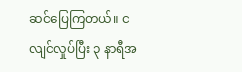ဆင်ပြေကြတယ်။ ငလျင်လှုပ်ပြီး ၃ နာရီအ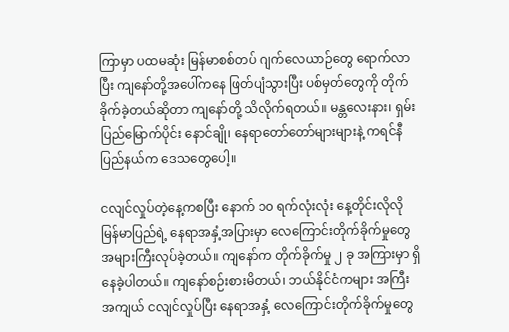ကြာမှာ ပထမဆုံး မြန်မာစစ်တပ် ဂျက်လေယာဉ်တွေ ရောက်လာပြီး ကျနော်တို့အပေါ်ကနေ ဖြတ်ပျံသွားပြီး ပစ်မှတ်တွေကို တိုက်ခိုက်ခဲ့တယ်ဆိုတာ ကျနော်တို့ သိလိုက်ရတယ်။ မန္တလေးနား၊ ရှမ်းပြည်မြောက်ပိုင်း နောင်ချို၊ နေရာတော်တော်များများနဲ့ ကရင်နီပြည်နယ်က ဒေသတွေပေါ့။

ငလျင်လှုပ်တဲ့နေ့ကစပြီး နောက် ၁၀ ရက်လုံးလုံး နေ့တိုင်းလိုလို မြန်မာပြည်ရဲ့ နေရာအနှံ့အပြားမှာ လေကြောင်းတိုက်ခိုက်မှုတွေ အများကြီးလုပ်ခဲ့တယ်။ ကျနော်က တိုက်ခိုက်မှု ၂ ခု အကြားမှာ ရှိနေခဲ့ပါတယ်။ ကျနော်စဉ်းစားမိတယ်၊ ဘယ်နိုင်ငံကများ အကြီးအကျယ် ငလျင်လှုပ်ပြီး နေရာအနှံ့ လေကြောင်းတိုက်ခိုက်မှုတွေ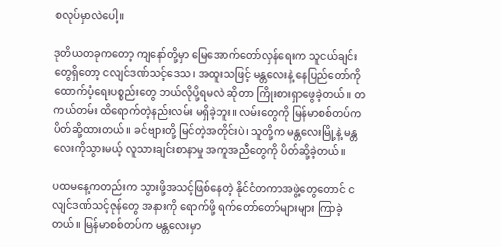စလုပ်မှာလဲပေါ့။

ဒုတိယတခုကတော့ ကျနော်တို့မှာ မြေအောက်တော်လှန်ရေးက သူငယ်ချင်းတွေရှိတော့ ငလျင်ဒဏ်သင့်ဒေသ၊ အထူးသဖြင့် မန္တလေးနဲ့ နေပြည်တော်ကို ထောက်ပံ့ရေးပစ္စည်းတွေ ဘယ်လိုပို့ရမလဲ ဆိုတာ ကြိုးစားရှာဖွေခဲ့တယ်။ တကယ်တမ်း ထိရောက်တဲ့နည်းလမ်း မရှိခဲ့ဘူး။ လမ်းတွေကို မြန်မာစစ်တပ်က ပိတ်ဆို့ထားတယ်။ ခင်ဗျားတို့ မြင်တဲ့အတိုင်းပဲ၊ သူတို့က မန္တလေးမြို့နဲ့ မန္တလေးကိုသွားမယ့် လူသားချင်းစာနာမှု အကူအညီတွေကို ပိတ်ဆို့ခဲ့တယ်။

ပထမနေ့ကတည်းက သွားဖို့အသင့်ဖြစ်နေတဲ့ နိုင်ငံတကာအဖွဲ့တွေတောင် ငလျင်ဒဏ်သင့်ဇုန်တွေ အနားကို ရောက်ဖို့ ရက်တော်တော်များများ ကြာခဲ့တယ်။ မြန်မာစစ်တပ်က မန္တလေးမှာ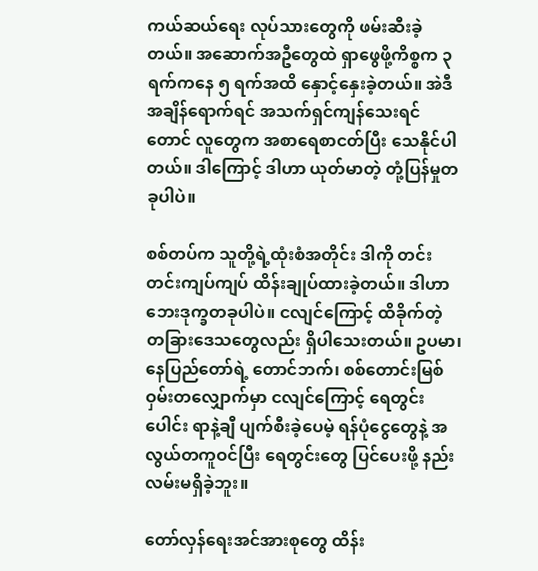ကယ်ဆယ်ရေး လုပ်သားတွေကို ဖမ်းဆီးခဲ့တယ်။ အဆောက်အဦတွေထဲ ရှာဖွေဖို့ကိစ္စက ၃ ရက်ကနေ ၅ ရက်အထိ နှောင့်နှေးခဲ့တယ်။ အဲဒီအချိန်ရောက်ရင် အသက်ရှင်ကျန်သေးရင်တောင် လူတွေက အစာရေစာငတ်ပြီး သေနိုင်ပါတယ်။ ဒါကြောင့် ဒါဟာ ယုတ်မာတဲ့ တုံ့ပြန်မှုတခုပါပဲ။

စစ်တပ်က သူတို့ရဲ့ထုံးစံအတိုင်း ဒါကို တင်းတင်းကျပ်ကျပ် ထိန်းချုပ်ထားခဲ့တယ်။ ဒါဟာ ဘေးဒုက္ခတခုပါပဲ။ ငလျင်ကြောင့် ထိခိုက်တဲ့ တခြားဒေသတွေလည်း ရှိပါသေးတယ်။ ဥပမာ၊ နေပြည်တော်ရဲ့ တောင်ဘက်၊ စစ်တောင်းမြစ်ဝှမ်းတလျှောက်မှာ ငလျင်ကြောင့် ရေတွင်းပေါင်း ရာနဲ့ချီ ပျက်စီးခဲ့ပေမဲ့ ရန်ပုံငွေတွေနဲ့ အလွယ်တကူဝင်ပြီး ရေတွင်းတွေ ပြင်ပေးဖို့ နည်းလမ်းမရှိခဲ့ဘူး။

တော်လှန်ရေးအင်အားစုတွေ ထိန်း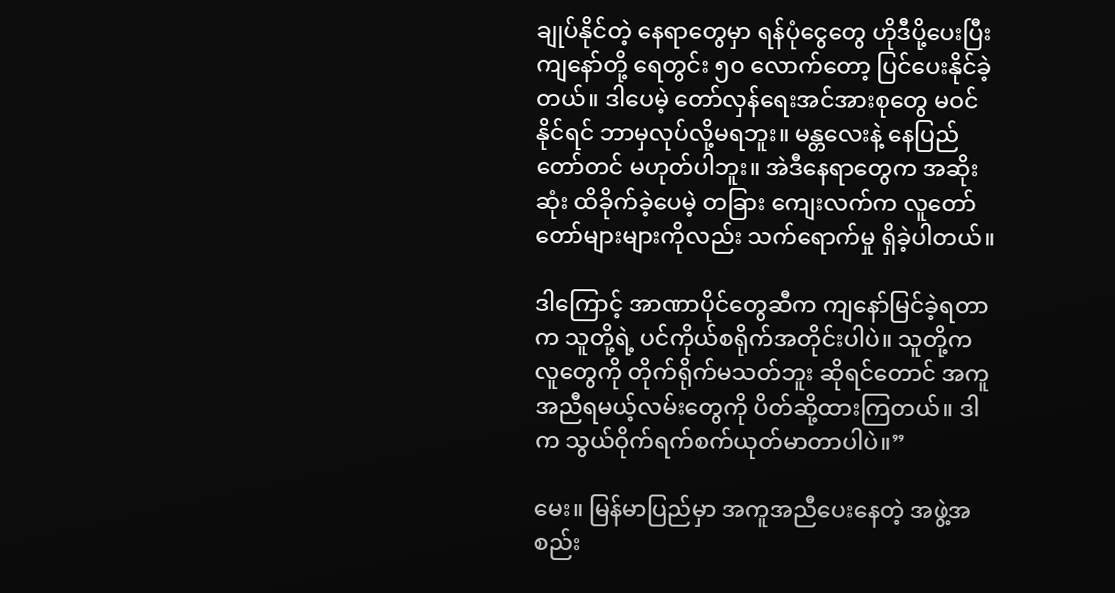ချုပ်နိုင်တဲ့ နေရာတွေမှာ ရန်ပုံငွေတွေ ဟိုဒီပို့ပေးပြီး ကျနော်တို့ ရေတွင်း ၅၀ လောက်တော့ ပြင်ပေးနိုင်ခဲ့တယ်။ ဒါပေမဲ့ တော်လှန်ရေးအင်အားစုတွေ မဝင်နိုင်ရင် ဘာမှလုပ်လို့မရဘူး။ မန္တလေးနဲ့ နေပြည်တော်တင် မဟုတ်ပါဘူး။ အဲဒီနေရာတွေက အဆိုးဆုံး ထိခိုက်ခဲ့ပေမဲ့ တခြား ကျေးလက်က လူတော်တော်များများကိုလည်း သက်ရောက်မှု ရှိခဲ့ပါတယ်။

ဒါကြောင့် အာဏာပိုင်တွေဆီက ကျနော်မြင်ခဲ့ရတာက သူတို့ရဲ့ ပင်ကိုယ်စရိုက်အတိုင်းပါပဲ။ သူတို့က လူတွေကို တိုက်ရိုက်မသတ်ဘူး ဆိုရင်တောင် အကူအညီရမယ့်လမ်းတွေကို ပိတ်ဆို့ထားကြတယ်။ ဒါက သွယ်ဝိုက်ရက်စက်ယုတ်မာတာပါပဲ။”

မေး။ မြန်မာပြည်မှာ အကူအညီပေးနေတဲ့ အဖွဲ့အစည်း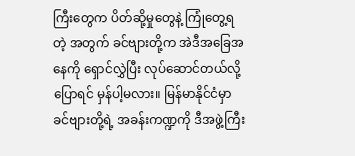ကြီးတွေက ပိတ်ဆို့မှုတွေနဲ့ ကြုံတွေ့ရတဲ့ အတွက် ခင်ဗျားတို့က အဲဒီအခြေအနေကို ရှောင်လွှဲပြီး လုပ်ဆောင်တယ်လို့ ပြောရင် မှန်ပါ့မလား။ မြန်မာနိုင်ငံမှာ ခင်ဗျားတို့ရဲ့ အခန်းကဏ္ဍကို ဒီအဖွဲ့ကြီး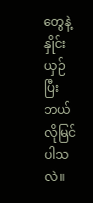တွေနဲ့ နှိုင်းယှဉ်ပြီး ဘယ်လိုမြင်ပါသလဲ။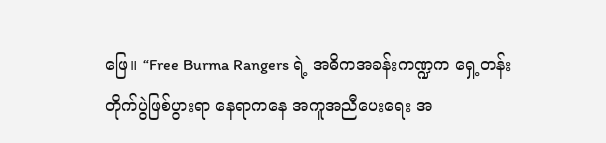ဖြေ။ “Free Burma Rangers ရဲ့ အဓိကအခန်းကဏ္ဍက ရှေ့တန်း တိုက်ပွဲဖြစ်ပွားရာ နေရာကနေ အကူအညီပေးရေး အ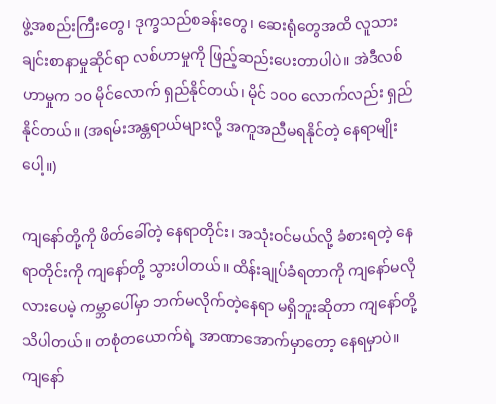ဖွဲ့အစည်းကြီးတွေ၊ ဒုက္ခသည်စခန်းတွေ၊ ဆေးရုံတွေအထိ လူသားချင်းစာနာမှုဆိုင်ရာ လစ်ဟာမှုကို ဖြည့်ဆည်းပေးတာပါပဲ။ အဲဒီလစ်ဟာမှုက ၁၀ မိုင်လောက် ရှည်နိုင်တယ်၊ မိုင် ၁၀၀ လောက်လည်း ရှည်နိုင်တယ်။ (အရမ်းအန္တရာယ်များလို့ အကူအညီမရနိုင်တဲ့ နေရာမျိုးပေါ့။)

ကျနော်တို့ကို ဖိတ်ခေါ်တဲ့ နေရာတိုင်း၊ အသုံးဝင်မယ်လို့ ခံစားရတဲ့ နေရာတိုင်းကို ကျနော်တို့ သွားပါတယ်။ ထိန်းချုပ်ခံရတာကို ကျနော်မလိုလားပေမဲ့ ကမ္ဘာပေါ်မှာ ဘက်မလိုက်တဲ့နေရာ မရှိဘူးဆိုတာ ကျနော်တို့ သိပါတယ်။ တစုံတယောက်ရဲ့ အာဏာအောက်မှာတော့ နေရမှာပဲ။ ကျနော်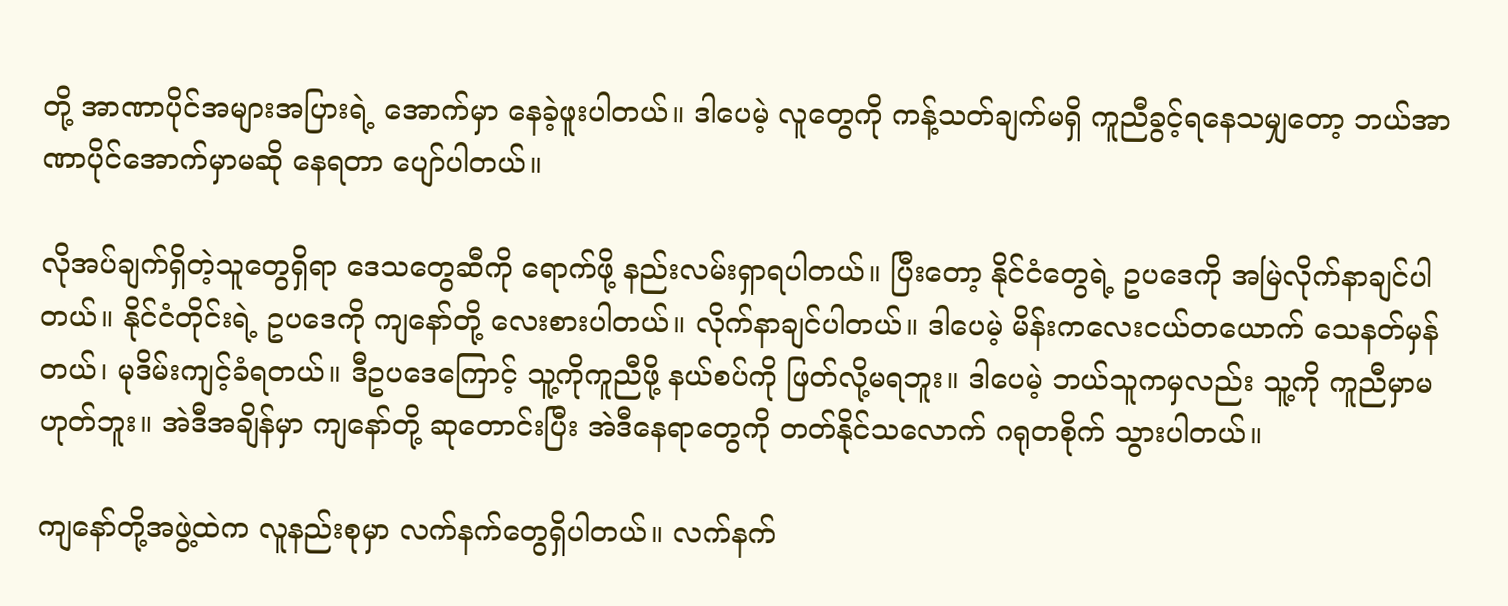တို့ အာဏာပိုင်အများအပြားရဲ့ အောက်မှာ နေခဲ့ဖူးပါတယ်။ ဒါပေမဲ့ လူတွေကို ကန့်သတ်ချက်မရှိ ကူညီခွင့်ရနေသမျှတော့ ဘယ်အာဏာပိုင်အောက်မှာမဆို နေရတာ ပျော်ပါတယ်။

လိုအပ်ချက်ရှိတဲ့သူတွေရှိရာ ဒေသတွေဆီကို ရောက်ဖို့ နည်းလမ်းရှာရပါတယ်။ ပြီးတော့ နိုင်ငံတွေရဲ့ ဥပဒေကို အမြဲလိုက်နာချင်ပါတယ်။ နိုင်ငံတိုင်းရဲ့ ဥပဒေကို ကျနော်တို့ လေးစားပါတယ်။ လိုက်နာချင်ပါတယ်။ ဒါပေမဲ့ မိန်းကလေးငယ်တယောက် သေနတ်မှန်တယ်၊ မုဒိမ်းကျင့်ခံရတယ်။ ဒီဥပဒေကြောင့် သူ့ကိုကူညီဖို့ နယ်စပ်ကို ဖြတ်လို့မရဘူး။ ဒါပေမဲ့ ဘယ်သူကမှလည်း သူ့ကို ကူညီမှာမဟုတ်ဘူး။ အဲဒီအချိန်မှာ ကျနော်တို့ ဆုတောင်းပြီး အဲဒီနေရာတွေကို တတ်နိုင်သလောက် ဂရုတစိုက် သွားပါတယ်။

ကျနော်တို့အဖွဲ့ထဲက လူနည်းစုမှာ လက်နက်တွေရှိပါတယ်။ လက်နက်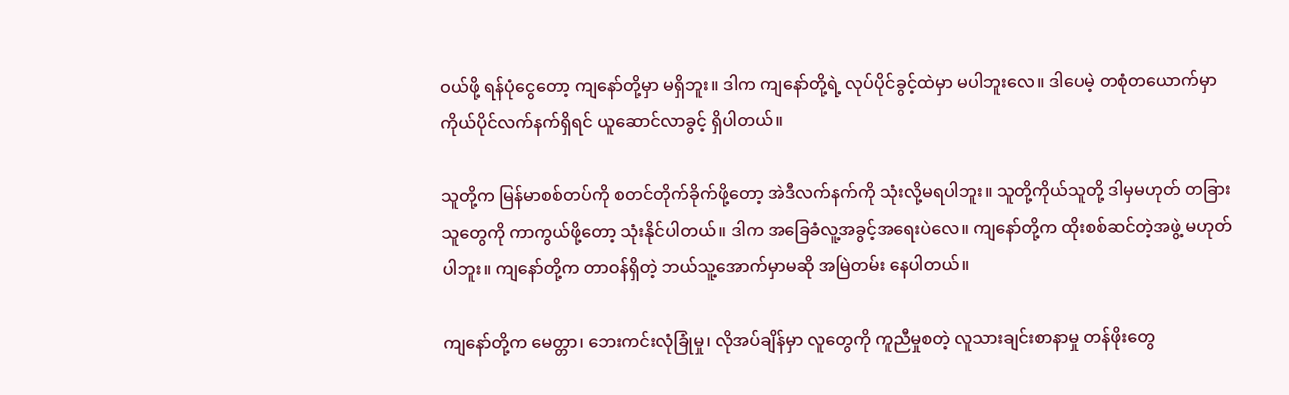ဝယ်ဖို့ ရန်ပုံငွေတော့ ကျနော်တို့မှာ မရှိဘူး။ ဒါက ကျနော်တို့ရဲ့ လုပ်ပိုင်ခွင့်ထဲမှာ မပါဘူးလေ။ ဒါပေမဲ့ တစုံတယောက်မှာ ကိုယ်ပိုင်လက်နက်ရှိရင် ယူဆောင်လာခွင့် ရှိပါတယ်။

သူတို့က မြန်မာစစ်တပ်ကို စတင်တိုက်ခိုက်ဖို့တော့ အဲဒီလက်နက်ကို သုံးလို့မရပါဘူး။ သူတို့ကိုယ်သူတို့ ဒါမှမဟုတ် တခြားသူတွေကို ကာကွယ်ဖို့တော့ သုံးနိုင်ပါတယ်။ ဒါက အခြေခံလူ့အခွင့်အရေးပဲလေ။ ကျနော်တို့က ထိုးစစ်ဆင်တဲ့အဖွဲ့ မဟုတ်ပါဘူး။ ကျနော်တို့က တာဝန်ရှိတဲ့ ဘယ်သူ့အောက်မှာမဆို အမြဲတမ်း နေပါတယ်။

ကျနော်တို့က မေတ္တာ၊ ဘေးကင်းလုံခြုံမှု၊ လိုအပ်ချိန်မှာ လူတွေကို ကူညီမှုစတဲ့ လူသားချင်းစာနာမှု တန်ဖိုးတွေ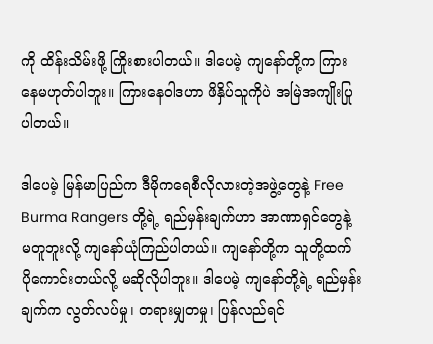ကို ထိန်းသိမ်းဖို့ ကြိုးစားပါတယ်။ ဒါပေမဲ့ ကျနော်တို့က ကြားနေမဟုတ်ပါဘူး။ ကြားနေဝါဒဟာ ဖိနှိပ်သူကိုပဲ အမြဲအကျိုးပြုပါတယ်။

ဒါပေမဲ့ မြန်မာပြည်က ဒီမိုကရေစီလိုလားတဲ့အဖွဲ့တွေနဲ့ Free Burma Rangers တို့ရဲ့ ရည်မှန်းချက်ဟာ အာဏာရှင်တွေနဲ့ မတူဘူးလို့ ကျနော်ယုံကြည်ပါတယ်။ ကျနော်တို့က သူတို့ထက် ပိုကောင်းတယ်လို့ မဆိုလိုပါဘူး။ ဒါပေမဲ့ ကျနော်တို့ရဲ့ ရည်မှန်းချက်က လွတ်လပ်မှု၊ တရားမျှတမှု၊ ပြန်လည်ရင်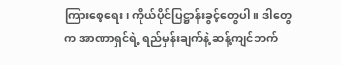ကြားစေ့ရေး၊ ကိုယ်ပိုင်ပြဋ္ဌာန်းခွင့်တွေပါ။ ဒါတွေက အာဏာရှင်ရဲ့ ရည်မှန်းချက်နဲ့ ဆန့်ကျင်ဘက်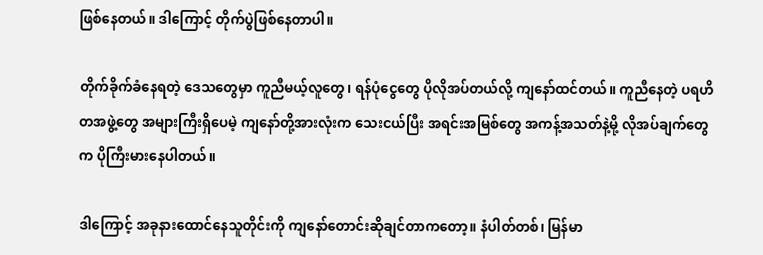ဖြစ်နေတယ်။ ဒါကြောင့် တိုက်ပွဲဖြစ်နေတာပါ။

တိုက်ခိုက်ခံနေရတဲ့ ဒေသတွေမှာ ကူညီမယ့်လူတွေ၊ ရန်ပုံငွေတွေ ပိုလိုအပ်တယ်လို့ ကျနော်ထင်တယ်။ ကူညီနေတဲ့ ပရဟိတအဖွဲ့တွေ အများကြီးရှိပေမဲ့ ကျနော်တို့အားလုံးက သေးငယ်ပြီး အရင်းအမြစ်တွေ အကန့်အသတ်နဲ့မို့ လိုအပ်ချက်တွေက ပိုကြီးမားနေပါတယ်။

ဒါကြောင့် အခုနားထောင်နေသူတိုင်းကို ကျနော်တောင်းဆိုချင်တာကတော့။ နံပါတ်တစ်၊ မြန်မာ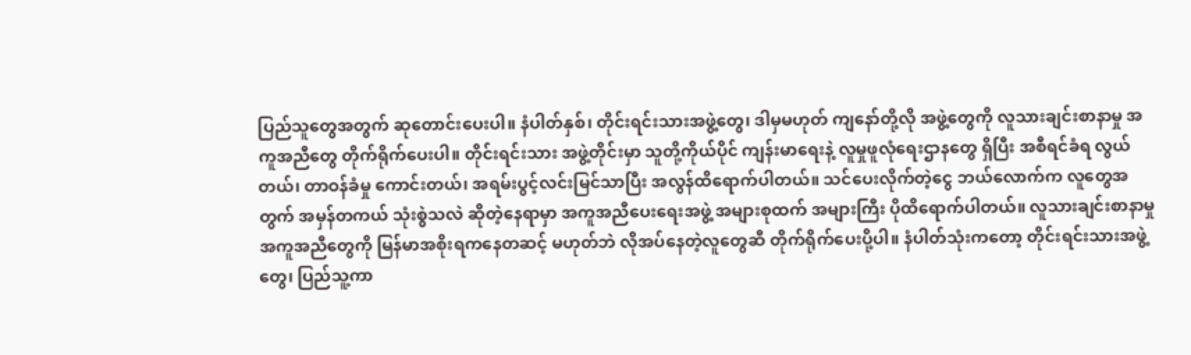ပြည်သူတွေအတွက် ဆုတောင်းပေးပါ။ နံပါတ်နှစ်၊ တိုင်းရင်းသားအဖွဲ့တွေ၊ ဒါမှမဟုတ် ကျနော်တို့လို အဖွဲ့တွေကို လူသားချင်းစာနာမှု အကူအညီတွေ တိုက်ရိုက်ပေးပါ။ တိုင်းရင်းသား အဖွဲ့တိုင်းမှာ သူတို့ကိုယ်ပိုင် ကျန်းမာရေးနဲ့ လူမှုဖူလုံရေးဌာနတွေ ရှိပြီး အစီရင်ခံရ လွယ်တယ်၊ တာဝန်ခံမှု ကောင်းတယ်၊ အရမ်းပွင့်လင်းမြင်သာပြီး အလွန်ထိရောက်ပါတယ်။ သင်ပေးလိုက်တဲ့ငွေ ဘယ်လောက်က လူတွေအတွက် အမှန်တကယ် သုံးစွဲသလဲ ဆိုတဲ့နေရာမှာ အကူအညီပေးရေးအဖွဲ့ အများစုထက် အများကြီး ပိုထိရောက်ပါတယ်။ လူသားချင်းစာနာမှု အကူအညီတွေကို မြန်မာအစိုးရကနေတဆင့် မဟုတ်ဘဲ လိုအပ်နေတဲ့လူတွေဆီ တိုက်ရိုက်ပေးပို့ပါ။ နံပါတ်သုံးကတော့ တိုင်းရင်းသားအဖွဲ့တွေ၊ ပြည်သူ့ကာ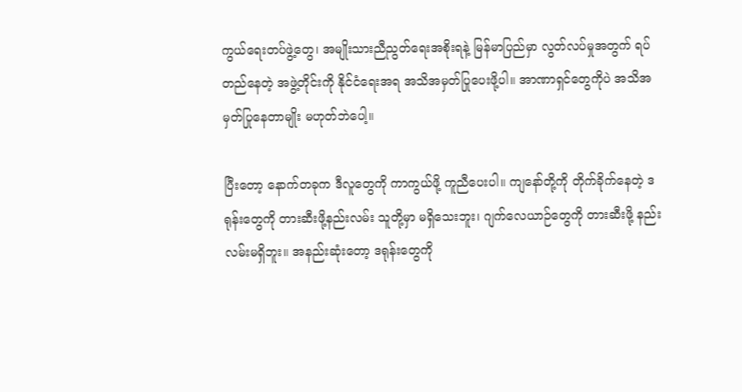ကွယ်ရေးတပ်ဖွဲ့တွေ၊ အမျိုးသားညီညွတ်ရေးအစိုးရနဲ့ မြန်မာပြည်မှာ လွတ်လပ်မှုအတွက် ရပ်တည်နေတဲ့ အဖွဲ့တိုင်းကို နိုင်ငံရေးအရ အသိအမှတ်ပြုပေးဖို့ပါ။ အာဏာရှင်တွေကိုပဲ အသိအမှတ်ပြုနေတာမျိုး မဟုတ်ဘဲပေါ့။

ပြီးတော့ နောက်တခုက ဒီလူတွေကို ကာကွယ်ဖို့ ကူညီပေးပါ။ ကျနော်တို့ကို တိုက်ခိုက်နေတဲ့ ဒရုန်းတွေကို တားဆီးဖို့နည်းလမ်း သူတို့မှာ မရှိသေးဘူး၊ ဂျက်လေယာဉ်တွေကို တားဆီးဖို့ နည်းလမ်းမရှိဘူး။ အနည်းဆုံးတော့ ဒရုန်းတွေကို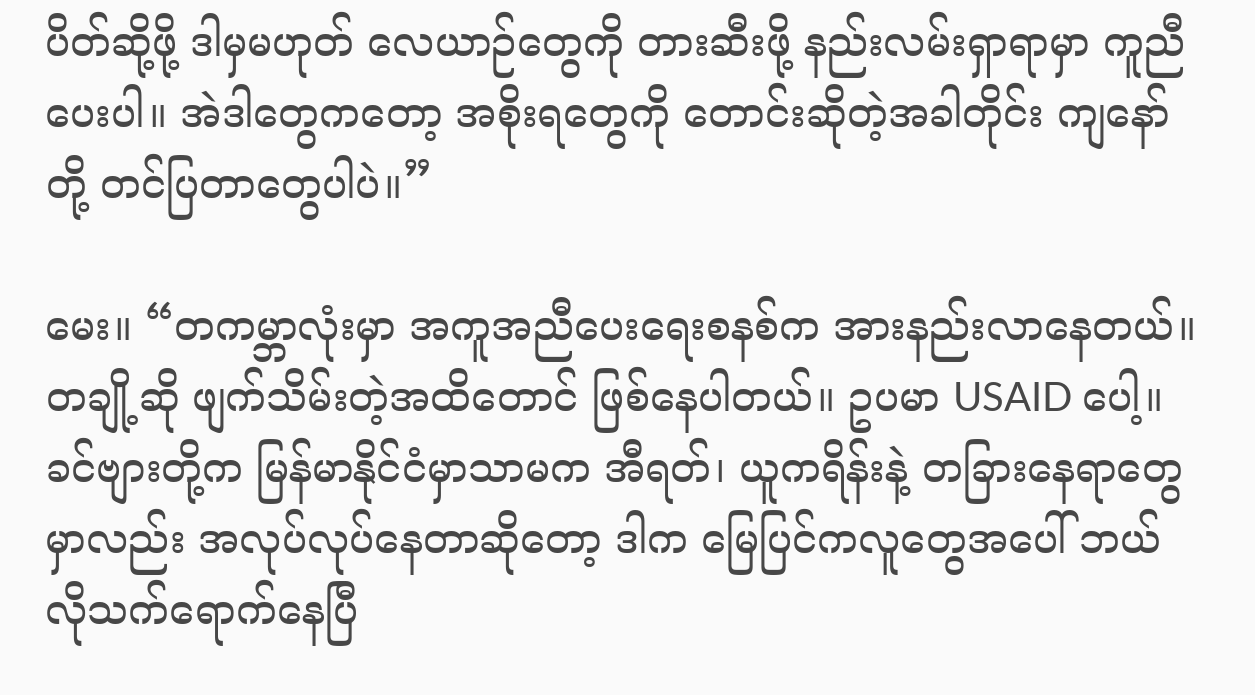ပိတ်ဆို့ဖို့ ဒါမှမဟုတ် လေယာဉ်တွေကို တားဆီးဖို့ နည်းလမ်းရှာရာမှာ ကူညီပေးပါ။ အဲဒါတွေကတော့ အစိုးရတွေကို တောင်းဆိုတဲ့အခါတိုင်း ကျနော်တို့ တင်ပြတာတွေပါပဲ။”

မေး။ “တကမ္ဘာလုံးမှာ အကူအညီပေးရေးစနစ်က အားနည်းလာနေတယ်။ တချို့ဆို ဖျက်သိမ်းတဲ့အထိတောင် ဖြစ်နေပါတယ်။ ဥပမာ USAID ပေါ့။ ခင်ဗျားတို့က မြန်မာနိုင်ငံမှာသာမက အီရတ်၊ ယူကရိန်းနဲ့ တခြားနေရာတွေမှာလည်း အလုပ်လုပ်နေတာဆိုတော့ ဒါက မြေပြင်ကလူတွေအပေါ် ဘယ်လိုသက်ရောက်နေပြီ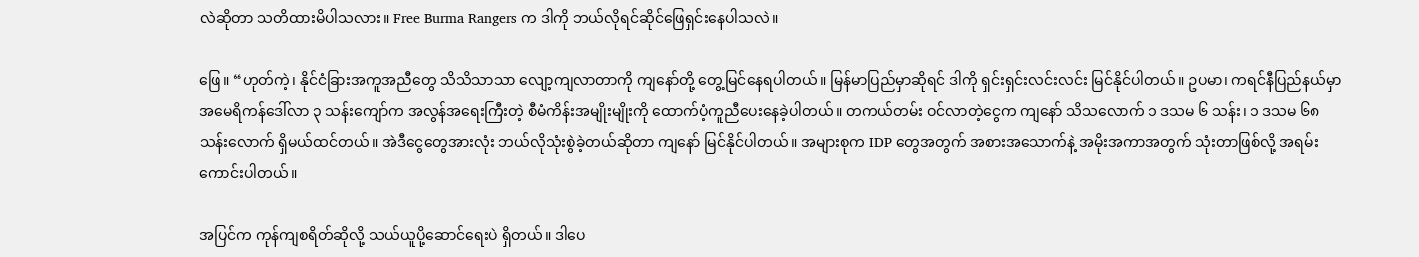လဲဆိုတာ သတိထားမိပါသလား။ Free Burma Rangers က ဒါကို ဘယ်လိုရင်ဆိုင်ဖြေရှင်းနေပါသလဲ။

ဖြေ။ “ဟုတ်ကဲ့၊ နိုင်ငံခြားအကူအညီတွေ သိသိသာသာ လျော့ကျလာတာကို ကျနော်တို့ တွေ့မြင်နေရပါတယ်။ မြန်မာပြည်မှာဆိုရင် ဒါကို ရှင်းရှင်းလင်းလင်း မြင်နိုင်ပါတယ်။ ဥပမာ၊ ကရင်နီပြည်နယ်မှာ အမေရိကန်ဒေါ်လာ ၃ သန်းကျော်က အလွန်အရေးကြီးတဲ့ စီမံကိန်းအမျိုးမျိုးကို ထောက်ပံ့ကူညီပေးနေခဲ့ပါတယ်။ တကယ်တမ်း ဝင်လာတဲ့ငွေက ကျနော် သိသလောက် ၁ ဒသမ ၆ သန်း၊ ၁ ဒသမ ၆၈ သန်းလောက် ရှိမယ်ထင်တယ်။ အဲဒီငွေတွေအားလုံး ဘယ်လိုသုံးစွဲခဲ့တယ်ဆိုတာ ကျနော် မြင်နိုင်ပါတယ်။ အများစုက IDP တွေအတွက် အစားအသောက်နဲ့ အမိုးအကာအတွက် သုံးတာဖြစ်လို့ အရမ်းကောင်းပါတယ်။

အပြင်က ကုန်ကျစရိတ်ဆိုလို့ သယ်ယူပို့ဆောင်ရေးပဲ ရှိတယ်။ ဒါပေ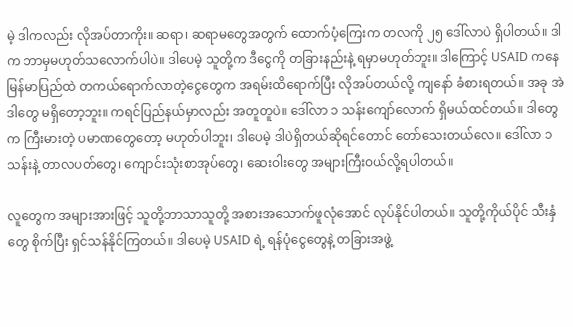မဲ့ ဒါကလည်း လိုအပ်တာကိုး။ ဆရာ၊ ဆရာမတွေအတွက် ထောက်ပံ့ကြေးက တလကို ၂၅ ဒေါ်လာပဲ ရှိပါတယ်။ ဒါက ဘာမှမဟုတ်သလောက်ပါပဲ။ ဒါပေမဲ့ သူတို့က ဒီငွေကို တခြားနည်းနဲ့ ရမှာမဟုတ်ဘူး။ ဒါကြောင့် USAID ကနေ မြန်မာပြည်ထဲ တကယ်ရောက်လာတဲ့ငွေတွေက အရမ်းထိရောက်ပြီး လိုအပ်တယ်လို့ ကျနော် ခံစားရတယ်။ အခု အဲဒါတွေ မရှိတော့ဘူး။ ကရင်ပြည်နယ်မှာလည်း အတူတူပဲ။ ဒေါ်လာ ၁ သန်းကျော်လောက် ရှိမယ်ထင်တယ်။ ဒါတွေက ကြီးမားတဲ့ ပမာဏတွေတော့ မဟုတ်ပါဘူး၊ ဒါပေမဲ့ ဒါပဲရှိတယ်ဆိုရင်တောင် တော်‌သေးတယ်လေ။ ဒေါ်လာ ၁ သန်းနဲ့ တာလပတ်တွေ၊ ကျောင်းသုံးစာအုပ်တွေ၊ ဆေးဝါးတွေ အများကြီးဝယ်လို့ရပါတယ်။

လူတွေက အများအားဖြင့် သူတို့ဘာသာသူတို့ အစားအသောက်ဖူလုံအောင် လုပ်နိုင်ပါတယ်။ သူတို့ကိုယ်ပိုင် သီးနှံတွေ စိုက်ပြီး ရှင်သန်နိုင်ကြတယ်။ ဒါပေမဲ့ USAID ရဲ့ ရန်ပုံငွေတွေနဲ့ တခြားအဖွဲ့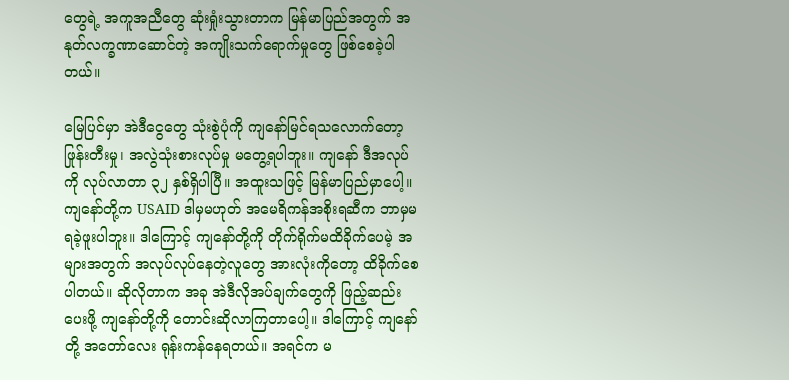တွေရဲ့ အကူအညီတွေ ဆုံးရှုံးသွားတာက မြန်မာပြည်အတွက် အနုတ်လက္ခဏာဆောင်တဲ့ အကျိုးသက်ရောက်မှုတွေ ဖြစ်စေခဲ့ပါတယ်။

မြေပြင်မှာ အဲဒီငွေတွေ သုံးစွဲပုံကို ကျနော်မြင်ရသလောက်တော့ ဖြုန်းတီးမှု၊ အလွဲသုံးစားလုပ်မှု မတွေ့ရပါဘူး။ ကျနော် ဒီအလုပ်ကို လုပ်လာတာ ၃၂ နှစ်ရှိပါပြီ။ အထူးသဖြင့် မြန်မာပြည်မှာပေါ့။ ကျနော်တို့က USAID ဒါမှမဟုတ် အမေရိကန်အစိုးရဆီက ဘာမှမရခဲ့ဖူးပါဘူး။ ဒါကြောင့် ကျနော်တို့ကို တိုက်ရိုက်မထိခိုက်ပေမဲ့ အများအတွက် အလုပ်လုပ်နေတဲ့လူတွေ အားလုံးကိုတော့ ထိခိုက်စေပါတယ်။ ဆိုလိုတာက အခု အဲဒီလိုအပ်ချက်တွေကို ဖြည့်ဆည်းပေးဖို့ ကျနော်တို့ကို တောင်းဆိုလာကြတာပေါ့။ ဒါကြောင့် ကျနော်တို့ အတော်လေး ရုန်းကန်နေရတယ်။ အရင်က မ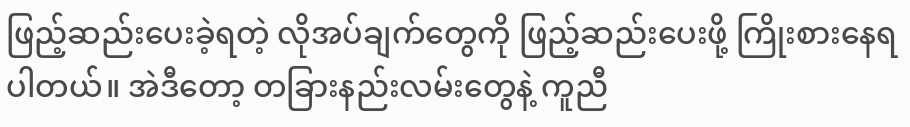ဖြည့်ဆည်းပေးခဲ့ရတဲ့ လိုအပ်ချက်တွေကို ဖြည့်ဆည်းပေးဖို့ ကြိုးစားနေရပါတယ်။ အဲဒီတော့ တခြားနည်းလမ်းတွေနဲ့ ကူညီ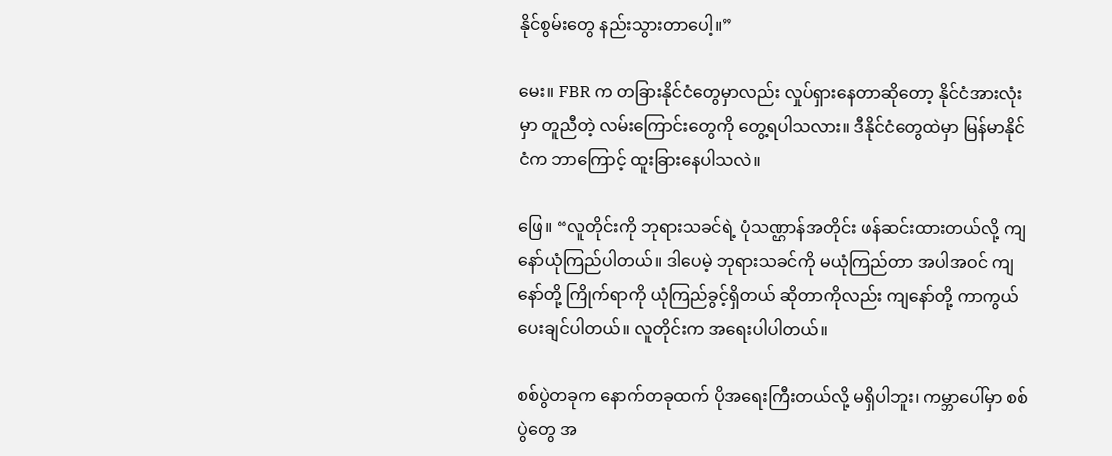နိုင်စွမ်းတွေ နည်းသွားတာပေါ့။”

မေး။ FBR က တခြားနိုင်ငံတွေမှာလည်း လှုပ်ရှားနေတာဆိုတော့ နိုင်ငံအားလုံးမှာ တူညီတဲ့ လမ်းကြောင်းတွေကို တွေ့ရပါသလား။ ဒီနိုင်ငံတွေထဲမှာ မြန်မာနိုင်ငံက ဘာကြောင့် ထူးခြားနေပါသလဲ။

ဖြေ။ “လူတိုင်းကို ဘုရားသခင်ရဲ့ ပုံသဏ္ဌာန်အတိုင်း ဖန်ဆင်းထားတယ်လို့ ကျနော်ယုံကြည်ပါတယ်။ ဒါပေမဲ့ ဘုရားသခင်ကို မယုံကြည်တာ အပါအဝင် ကျနော်တို့ ကြိုက်ရာကို ယုံကြည်ခွင့်ရှိတယ် ဆိုတာကိုလည်း ကျနော်တို့ ကာကွယ်ပေးချင်ပါတယ်။ လူတိုင်းက အရေးပါပါတယ်။

စစ်ပွဲတခုက နောက်တခုထက် ပိုအရေးကြီးတယ်လို့ မရှိပါဘူး၊ ကမ္ဘာပေါ်မှာ စစ်ပွဲတွေ အ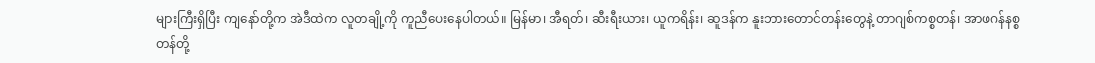များကြီးရှိပြီး ကျနော်တို့က အဲဒီထဲက လူတချို့ကို ကူညီပေးနေပါတယ်။ မြန်မာ၊ အီရတ်၊ ဆီးရီးယား၊ ယူကရိန်း၊ ဆူဒန်က နူးဘားတောင်တန်းတွေနဲ့ တာဂျစ်ကစ္စတန်၊ အာဖဂန်နစ္စတန်တို့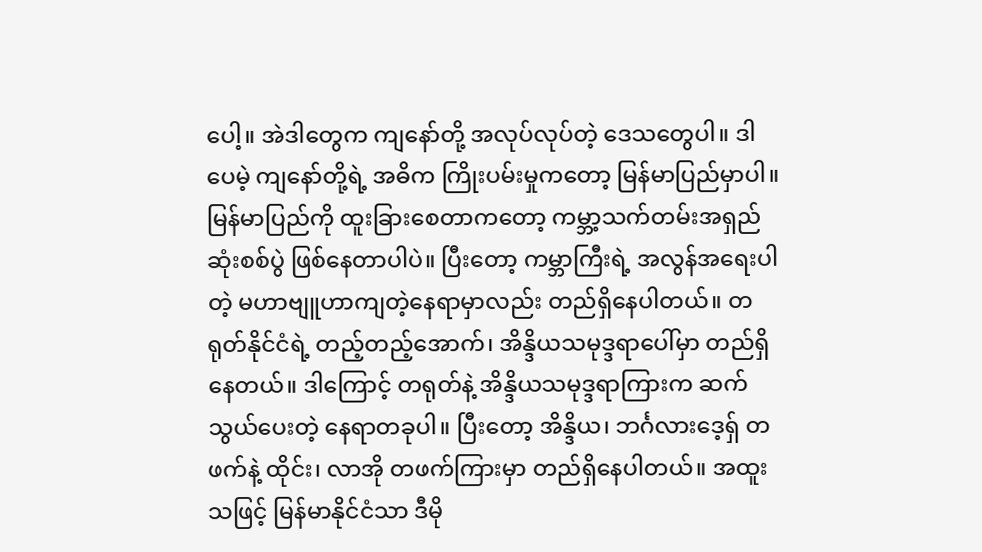ပေါ့။ အဲဒါတွေက ကျနော်တို့ အလုပ်လုပ်တဲ့ ဒေသတွေပါ။ ဒါပေမဲ့ ကျနော်တို့ရဲ့ အဓိက ကြိုးပမ်းမှုကတော့ မြန်မာပြည်မှာပါ။ မြန်မာပြည်ကို ထူးခြားစေတာကတော့ ကမ္ဘာ့သက်တမ်းအရှည်ဆုံးစစ်ပွဲ ဖြစ်နေတာပါပဲ။ ပြီးတော့ ကမ္ဘာကြီးရဲ့ အလွန်အရေးပါတဲ့ မဟာဗျူဟာကျတဲ့နေရာမှာလည်း တည်ရှိနေပါတယ်။ တရုတ်နိုင်ငံရဲ့ တည့်တည့်အောက်၊ အိန္ဒိယသမုဒ္ဒရာပေါ်မှာ တည်ရှိနေတယ်။ ဒါကြောင့် တရုတ်နဲ့ အိန္ဒိယသမုဒ္ဒရာကြားက ဆက်သွယ်ပေးတဲ့ နေရာတခုပါ။ ပြီးတော့ အိန္ဒိယ၊ ဘင်္ဂလားဒေ့ရှ် တဖက်နဲ့ ထိုင်း၊ လာအို တဖက်ကြားမှာ တည်ရှိနေပါတယ်။ အထူးသဖြင့် မြန်မာနိုင်ငံသာ ဒီမို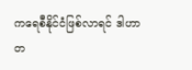ကရေစီနိုင်ငံဖြစ်လာရင် ဒါဟာ တ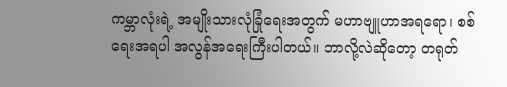ကမ္ဘာလုံးရဲ့ အမျိုးသားလုံခြုံရေးအတွက် မဟာဗျူဟာအရရော၊ စစ်ရေးအရပါ အလွန်အရေးကြီးပါတယ်။ ဘာလို့လဲဆိုတော့ တရုတ်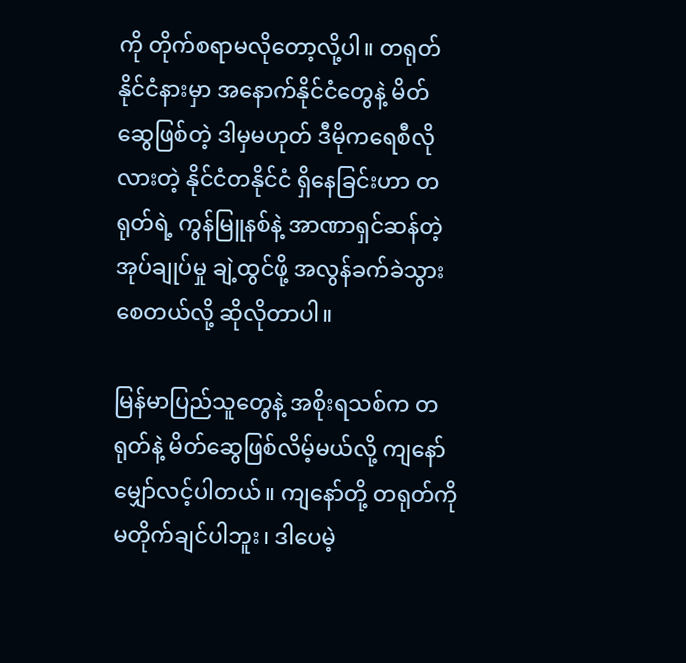ကို တိုက်စရာမလိုတော့လို့ပါ။ တရုတ်နိုင်ငံနားမှာ အနောက်နိုင်ငံတွေနဲ့ မိတ်ဆွေဖြစ်တဲ့ ဒါမှမဟုတ် ဒီမိုကရေစီလိုလားတဲ့ နိုင်ငံတနိုင်ငံ ရှိနေခြင်းဟာ တရုတ်ရဲ့ ကွန်မြူနစ်နဲ့ အာဏာရှင်ဆန်တဲ့ အုပ်ချုပ်မှု ချဲ့ထွင်ဖို့ အလွန်ခက်ခဲသွားစေတယ်လို့ ဆိုလိုတာပါ။

မြန်မာပြည်သူတွေနဲ့ အစိုးရသစ်က တရုတ်နဲ့ မိတ်ဆွေဖြစ်လိမ့်မယ်လို့ ကျနော်မျှော်လင့်ပါတယ်။ ကျနော်တို့ တရုတ်ကို မတိုက်ချင်ပါဘူး၊ ဒါပေမဲ့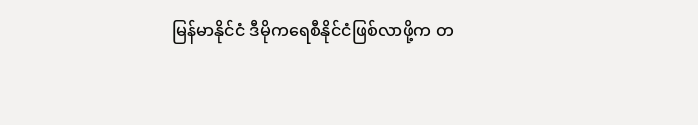မြန်မာနိုင်ငံ ဒီမိုကရေစီနိုင်ငံဖြစ်လာဖို့က တ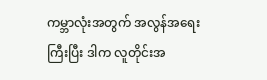ကမ္ဘာလုံးအတွက် အလွန်အရေးကြီးပြီး ဒါက လူတိုင်းအ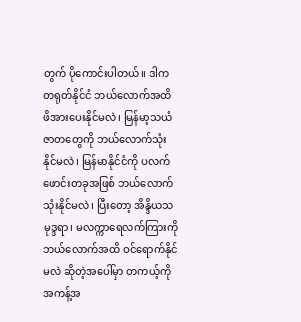တွက် ပိုကောင်းပါတယ်။ ဒါက တရုတ်နိုင်ငံ ဘယ်လောက်အထိ ဖိအားပေးနိုင်မလဲ၊ မြန်မာ့သယံဇာတတွေကို ဘယ်လောက်သုံးနိုင်မလဲ၊ မြန်မာနိုင်ငံကို ပလက်ဖောင်းတခုအဖြစ် ဘယ်လောက်သုံးနိုင်မလဲ၊ ပြီးတော့ အိန္ဒိယသမုဒ္ဒရာ၊ မလက္ကာရေလက်ကြားကို ဘယ်လောက်အထိ ဝင်ရောက်နိုင်မလဲ ဆိုတဲ့အပေါ်မှာ တကယ့်ကို အကန့်အ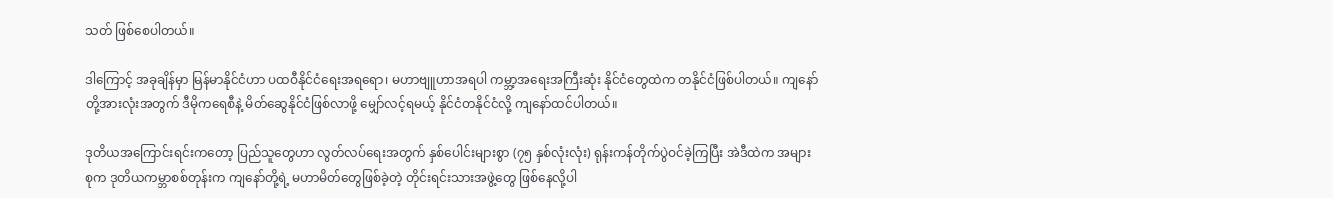သတ် ဖြစ်စေပါတယ်။

ဒါကြောင့် အခုချိန်မှာ မြန်မာနိုင်ငံဟာ ပထဝီနိုင်ငံရေးအရရော၊ မဟာဗျူဟာအရပါ ကမ္ဘာ့အရေးအကြီးဆုံး နိုင်ငံတွေထဲက တနိုင်ငံဖြစ်ပါတယ်။ ကျနော်တို့အားလုံးအတွက် ဒီမိုကရေစီနဲ့ မိတ်ဆွေနိုင်ငံဖြစ်လာဖို့ မျှော်လင့်ရမယ့် နိုင်ငံတနိုင်ငံလို့ ကျနော်ထင်ပါတယ်။

ဒုတိယအကြောင်းရင်းကတော့ ပြည်သူတွေဟာ လွတ်လပ်ရေးအတွက် နှစ်ပေါင်းများစွာ (၇၅ နှစ်လုံးလုံး) ရုန်းကန်တိုက်ပွဲဝင်ခဲ့ကြပြီး အဲဒီထဲက အများစုက ဒုတိယကမ္ဘာစစ်တုန်းက ကျနော်တို့ရဲ့ မဟာမိတ်တွေဖြစ်ခဲ့တဲ့ တိုင်းရင်းသားအဖွဲ့တွေ ဖြစ်နေလို့ပါ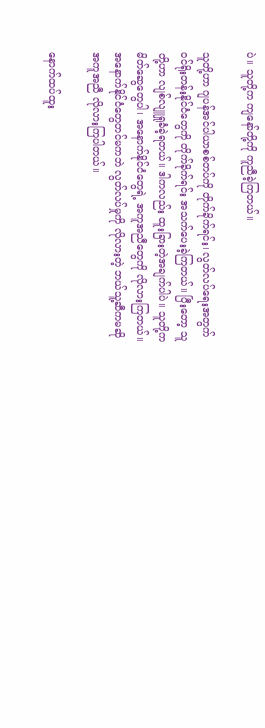ပဲ။ သူတို့က ကျနော်တို့ကို ကူညီခဲ့ကြတယ်။

သူတို့ဟာ ဂျပန်အင်ပါယာစစ်တပ်ကို တိုက်ခိုက်ရင်း၊ လွတ်လပ်ရေးအတွက် ဝင်ရိုးတန်းနိုင်ငံတွေကို တိုက်ခိုက်ရင်း အသက်ပေးခဲ့ကြတယ်။ ပြီးတော့ သူတို့ဟာ လျစ်လျူရှုခံခဲ့ရတယ်။ ဒါကလည်း ထူးခြားတဲ့အချက်ပါပဲ။ သူတို့က မိတ်ဆွေတွေပါ၊ အနောက်နိုင်ငံတွေရဲ့ အကူအညီတွေကို လိုလားကြတယ်။ အနောက်နိုင်ငံတွေတင်မကဘဲ လွတ်လပ်မှုကို လိုလားတဲ့ ဘယ်သူ့ဆီကမဆို အကူအညီ လိုလားကြပါတယ်။

နောက်ထပ်ထူး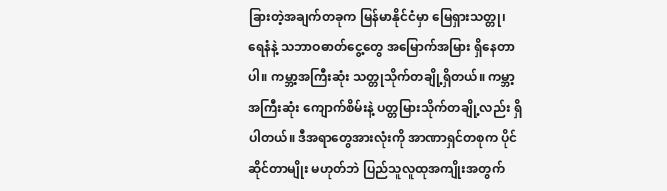ခြားတဲ့အချက်တခုက မြန်မာနိုင်ငံမှာ မြေရှားသတ္တု၊ ရေနံနဲ့ သဘာဝဓာတ်ငွေ့တွေ အမြောက်အမြား ရှိနေတာပါ။ ကမ္ဘာ့အကြီးဆုံး သတ္တုသိုက်တချို့ရှိတယ်။ ကမ္ဘာ့အကြီးဆုံး ကျောက်စိမ်းနဲ့ ပတ္တမြားသိုက်တချို့လည်း ရှိပါတယ်။ ဒီအရာတွေအားလုံးကို အာဏာရှင်တစုက ပိုင်ဆိုင်တာမျိုး မဟုတ်ဘဲ ပြည်သူလူထုအကျိုးအတွက်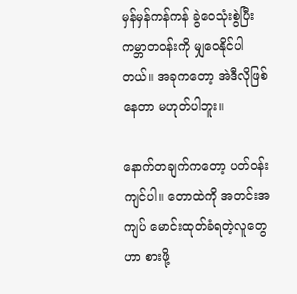မှန်မှန်ကန်ကန် ခွဲဝေသုံးစွဲပြီး ကမ္ဘာတဝန်းကို မျှဝေနိုင်ပါတယ်။ အခုကတော့ အဲဒီလိုဖြစ်နေတာ မဟုတ်ပါဘူး။

နောက်တချက်ကတော့ ပတ်ဝန်းကျင်ပါ။ တောထဲကို အတင်းအကျပ် မောင်းထုတ်ခံရတဲ့လူတွေဟာ စားဖို့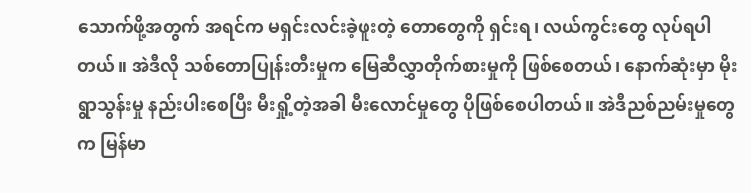သောက်ဖို့အတွက် အရင်က မရှင်းလင်းခဲ့ဖူးတဲ့ တောတွေကို ရှင်းရ၊ လယ်ကွင်းတွေ လုပ်ရပါတယ်။ အဲဒီလို သစ်တောပြုန်းတီးမှုက မြေဆီလွှာတိုက်စားမှုကို ဖြစ်စေတယ်၊ နောက်ဆုံးမှာ မိုးရွာသွန်းမှု နည်းပါးစေပြီး မီးရှို့တဲ့အခါ မီးလောင်မှုတွေ ပိုဖြစ်စေပါတယ်။ အဲဒီညစ်ညမ်းမှုတွေက မြန်မာ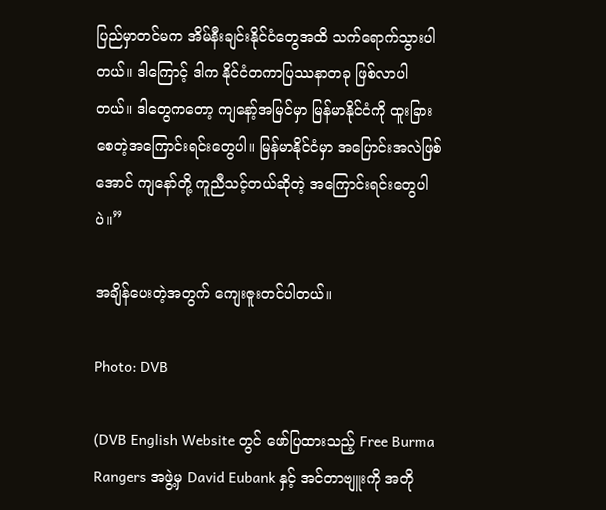ပြည်မှာတင်မက အိမ်နီးချင်းနိုင်ငံတွေအထိ သက်ရောက်သွားပါတယ်။ ဒါကြောင့် ဒါက နိုင်ငံတကာပြဿနာတခု ဖြစ်လာပါတယ်။ ဒါတွေကတော့ ကျနော့်အမြင်မှာ မြန်မာနိုင်ငံကို ထူးခြားစေတဲ့အကြောင်းရင်းတွေပါ။ မြန်မာနိုင်ငံမှာ အပြောင်းအလဲဖြစ်အောင် ကျနော်တို့ ကူညီသင့်တယ်ဆိုတဲ့ အကြောင်းရင်းတွေပါပဲ။”

အချိန်ပေးတဲ့အတွက် ကျေးဇူးတင်ပါတယ်။

Photo: DVB

(DVB English Website တွင် ဖော်ပြထားသည့် Free Burma Rangers အဖွဲ့မှ David Eubank နှင့် အင်တာဗျူးကို အတို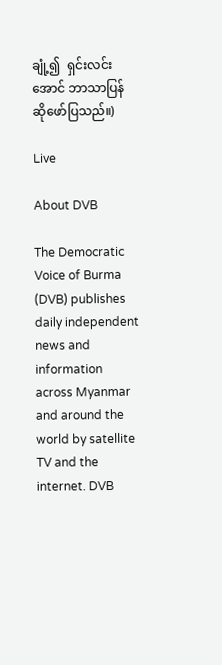ချုံ့၍  ရှင်းလင်းအောင် ဘာသာပြန်ဆိုဖော်ပြသည်။)

Live

About DVB

The Democratic Voice of Burma (DVB) publishes daily independent news and information across Myanmar and around the world by satellite TV and the internet. DVB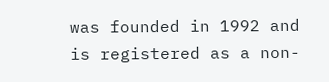was founded in 1992 and is registered as a non-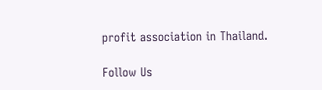profit association in Thailand.

Follow Us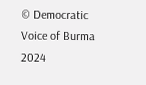© Democratic Voice of Burma 2024